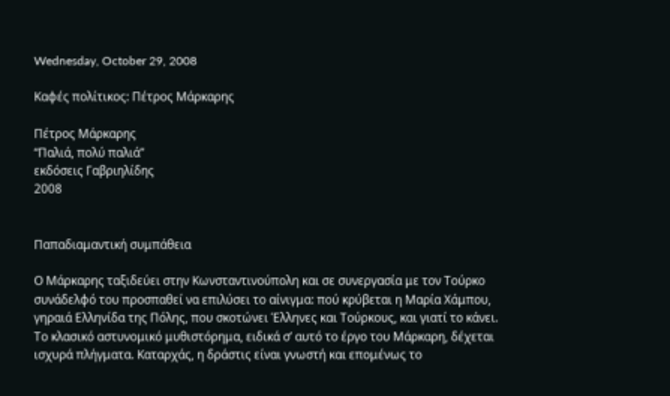Wednesday, October 29, 2008

Καφές πολίτικος: Πέτρος Μάρκαρης

Πέτρος Μάρκαρης
“Παλιά, πολύ παλιά”
εκδόσεις Γαβριηλίδης
2008


Παπαδιαμαντική συμπάθεια

Ο Μάρκαρης ταξιδεύει στην Κωνσταντινούπολη και σε συνεργασία με τον Τούρκο συνάδελφό του προσπαθεί να επιλύσει το αίνιγμα: πού κρύβεται η Μαρία Χάμπου, γηραιά Ελληνίδα της Πόλης, που σκοτώνει Έλληνες και Τούρκους, και γιατί το κάνει.
Το κλασικό αστυνομικό μυθιστόρημα, ειδικά σ’ αυτό το έργο του Μάρκαρη, δέχεται ισχυρά πλήγματα. Καταρχάς, η δράστις είναι γνωστή και επομένως το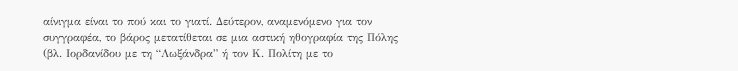αίνιγμα είναι το πού και το γιατί. Δεύτερον, αναμενόμενο για τον συγγραφέα, το βάρος μετατίθεται σε μια αστική ηθογραφία της Πόλης (βλ. Ιορδανίδου με τη “Λωξάνδρα” ή τον Κ. Πολίτη με το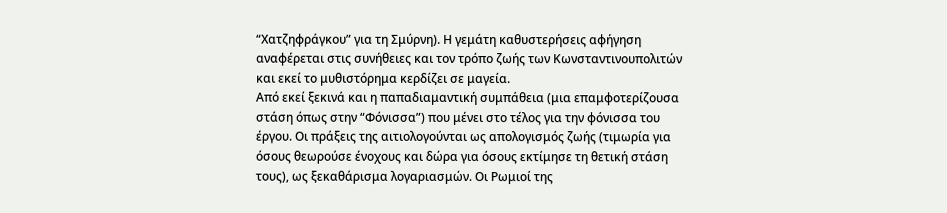“Χατζηφράγκου” για τη Σμύρνη). Η γεμάτη καθυστερήσεις αφήγηση αναφέρεται στις συνήθειες και τον τρόπο ζωής των Κωνσταντινουπολιτών και εκεί το μυθιστόρημα κερδίζει σε μαγεία.
Από εκεί ξεκινά και η παπαδιαμαντική συμπάθεια (μια επαμφοτερίζουσα στάση όπως στην “Φόνισσα”) που μένει στο τέλος για την φόνισσα του έργου. Οι πράξεις της αιτιολογούνται ως απολογισμός ζωής (τιμωρία για όσους θεωρούσε ένοχους και δώρα για όσους εκτίμησε τη θετική στάση τους), ως ξεκαθάρισμα λογαριασμών. Οι Ρωμιοί της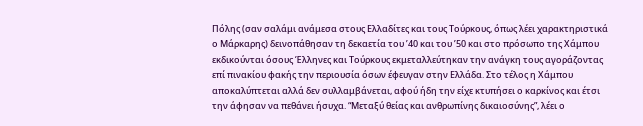Πόλης (σαν σαλάμι ανάμεσα στους Ελλαδίτες και τους Τούρκους, όπως λέει χαρακτηριστικά ο Μάρκαρης) δεινοπάθησαν τη δεκαετία του ’40 και του ’50 και στο πρόσωπο της Χάμπου εκδικούνται όσους Έλληνες και Τούρκους εκμεταλλεύτηκαν την ανάγκη τους αγοράζοντας επί πινακίου φακής την περιουσία όσων έφευγαν στην Ελλάδα. Στο τέλος η Χάμπου αποκαλύπτεται αλλά δεν συλλαμβάνεται, αφού ήδη την είχε κτυπήσει ο καρκίνος και έτσι την άφησαν να πεθάνει ήσυχα. “Μεταξύ θείας και ανθρωπίνης δικαιοσύνης”, λέει ο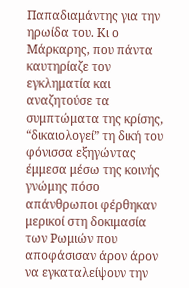Παπαδιαμάντης για την ηρωίδα του. Κι ο Μάρκαρης, που πάντα καυτηρίαζε τον εγκληματία και αναζητούσε τα συμπτώματα της κρίσης, “δικαιολογεί” τη δική του φόνισσα εξηγώντας έμμεσα μέσω της κοινής γνώμης πόσο απάνθρωποι φέρθηκαν μερικοί στη δοκιμασία των Ρωμιών που αποφάσισαν άρον άρον να εγκαταλείψουν την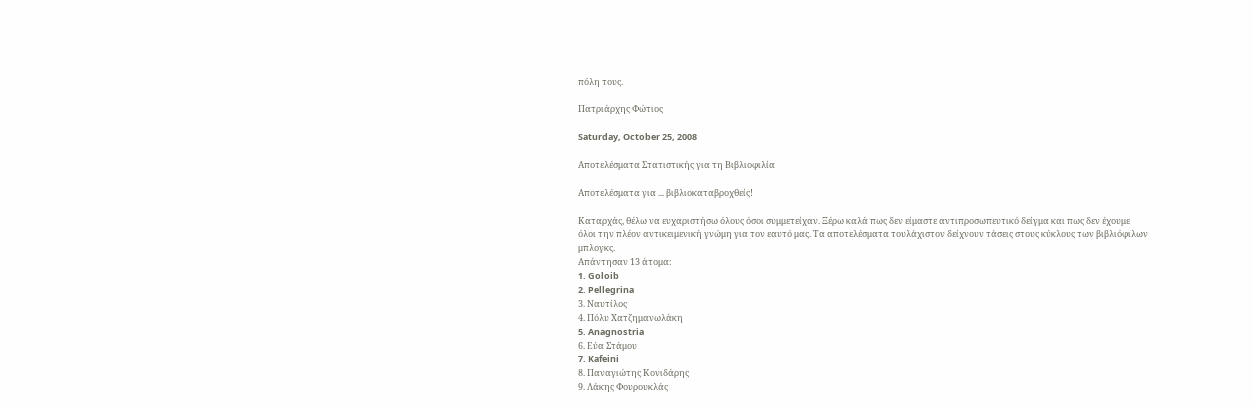πόλη τους.

Πατριάρχης Φώτιος

Saturday, October 25, 2008

Αποτελέσματα Στατιστικής για τη Βιβλιοφιλία

Αποτελέσματα για ... βιβλιοκαταβροχθείς!

Καταρχάς, θέλω να ευχαριστήσω όλους όσοι συμμετείχαν. Ξέρω καλά πως δεν είμαστε αντιπροσωπευτικό δείγμα και πως δεν έχουμε όλοι την πλέον αντικειμενική γνώμη για τον εαυτό μας. Τα αποτελέσματα τουλάχιστον δείχνουν τάσεις στους κύκλους των βιβλιόφιλων μπλογκς.
Απάντησαν 13 άτομα:
1. Goloib
2. Pellegrina
3. Ναυτίλος
4. Πόλυ Χατζημανωλάκη
5. Anagnostria
6. Εύα Στάμου
7. Kafeini
8. Παναγιώτης Κονιδάρης
9. Λάκης Φουρουκλάς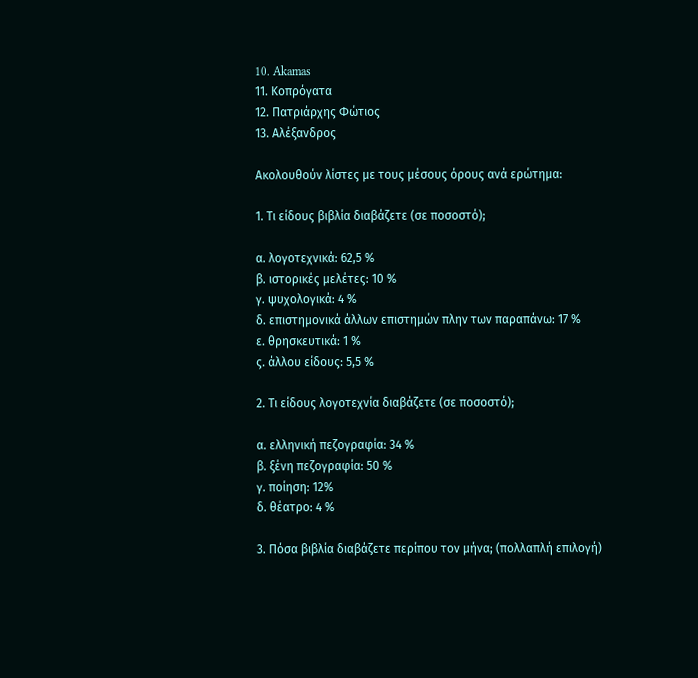10. Akamas
11. Κοπρόγατα
12. Πατριάρχης Φώτιος
13. Αλέξανδρος

Ακολουθούν λίστες με τους μέσους όρους ανά ερώτημα:

1. Τι είδους βιβλία διαβάζετε (σε ποσοστό);

α. λογοτεχνικά: 62,5 %
β. ιστορικές μελέτες: 10 %
γ. ψυχολογικά: 4 %
δ. επιστημονικά άλλων επιστημών πλην των παραπάνω: 17 %
ε. θρησκευτικά: 1 %
ς. άλλου είδους: 5,5 %

2. Τι είδους λογοτεχνία διαβάζετε (σε ποσοστό);

α. ελληνική πεζογραφία: 34 %
β. ξένη πεζογραφία: 50 %
γ. ποίηση: 12%
δ. θέατρο: 4 %

3. Πόσα βιβλία διαβάζετε περίπου τον μήνα; (πολλαπλή επιλογή)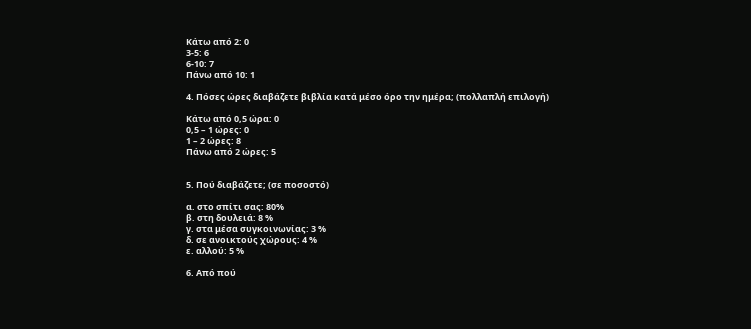Κάτω από 2: 0
3-5: 6
6-10: 7
Πάνω από 10: 1

4. Πόσες ώρες διαβάζετε βιβλία κατά μέσο όρο την ημέρα; (πολλαπλή επιλογή)

Κάτω από 0,5 ώρα: 0
0,5 – 1 ώρες: 0
1 – 2 ώρες: 8
Πάνω από 2 ώρες: 5


5. Πού διαβάζετε; (σε ποσοστό)

α. στο σπίτι σας: 80%
β. στη δουλειά: 8 %
γ. στα μέσα συγκοινωνίας: 3 %
δ. σε ανοικτούς χώρους: 4 %
ε. αλλού: 5 %

6. Από πού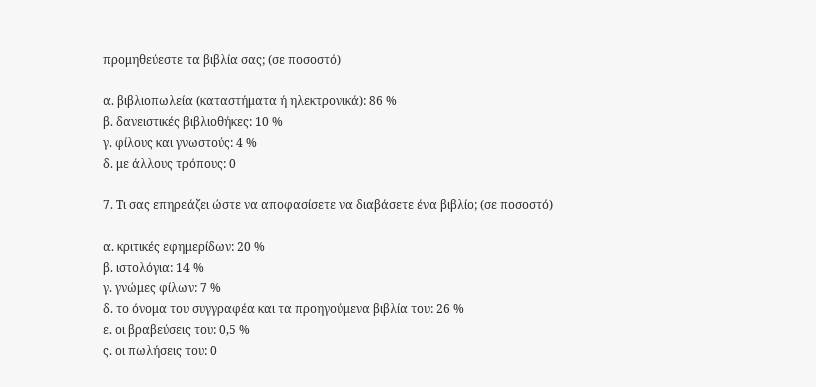προμηθεύεστε τα βιβλία σας; (σε ποσοστό)

α. βιβλιοπωλεία (καταστήματα ή ηλεκτρονικά): 86 %
β. δανειστικές βιβλιοθήκες: 10 %
γ. φίλους και γνωστούς: 4 %
δ. με άλλους τρόπους: 0

7. Τι σας επηρεάζει ώστε να αποφασίσετε να διαβάσετε ένα βιβλίο; (σε ποσοστό)

α. κριτικές εφημερίδων: 20 %
β. ιστολόγια: 14 %
γ. γνώμες φίλων: 7 %
δ. το όνομα του συγγραφέα και τα προηγούμενα βιβλία του: 26 %
ε. οι βραβεύσεις του: 0,5 %
ς. οι πωλήσεις του: 0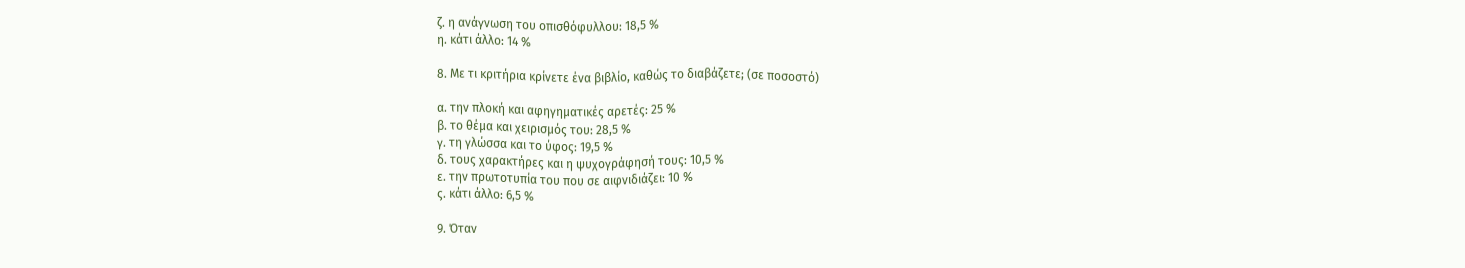ζ. η ανάγνωση του οπισθόφυλλου: 18,5 %
η. κάτι άλλο: 14 %

8. Με τι κριτήρια κρίνετε ένα βιβλίο, καθώς το διαβάζετε; (σε ποσοστό)

α. την πλοκή και αφηγηματικές αρετές: 25 %
β. το θέμα και χειρισμός του: 28,5 %
γ. τη γλώσσα και το ύφος: 19,5 %
δ. τους χαρακτήρες και η ψυχογράφησή τους: 10,5 %
ε. την πρωτοτυπία του που σε αιφνιδιάζει: 10 %
ς. κάτι άλλο: 6,5 %

9. Όταν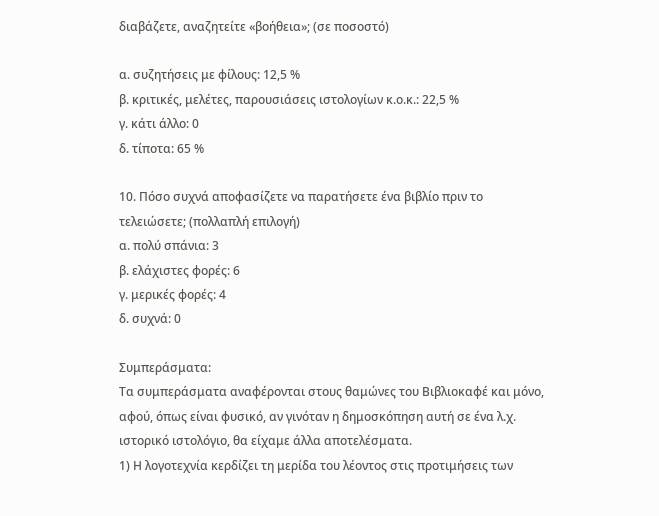διαβάζετε, αναζητείτε «βοήθεια»; (σε ποσοστό)

α. συζητήσεις με φίλους: 12,5 %
β. κριτικές, μελέτες, παρουσιάσεις ιστολογίων κ.ο.κ.: 22,5 %
γ. κάτι άλλο: 0
δ. τίποτα: 65 %

10. Πόσο συχνά αποφασίζετε να παρατήσετε ένα βιβλίο πριν το τελειώσετε; (πολλαπλή επιλογή)
α. πολύ σπάνια: 3
β. ελάχιστες φορές: 6
γ. μερικές φορές: 4
δ. συχνά: 0

Συμπεράσματα:
Τα συμπεράσματα αναφέρονται στους θαμώνες του Βιβλιοκαφέ και μόνο, αφού, όπως είναι φυσικό, αν γινόταν η δημοσκόπηση αυτή σε ένα λ.χ. ιστορικό ιστολόγιο, θα είχαμε άλλα αποτελέσματα.
1) Η λογοτεχνία κερδίζει τη μερίδα του λέοντος στις προτιμήσεις των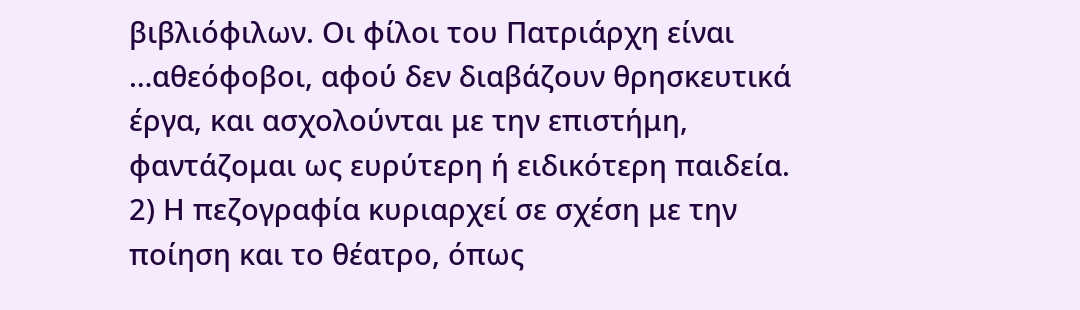βιβλιόφιλων. Οι φίλοι του Πατριάρχη είναι …αθεόφοβοι, αφού δεν διαβάζουν θρησκευτικά έργα, και ασχολούνται με την επιστήμη, φαντάζομαι ως ευρύτερη ή ειδικότερη παιδεία.
2) Η πεζογραφία κυριαρχεί σε σχέση με την ποίηση και το θέατρο, όπως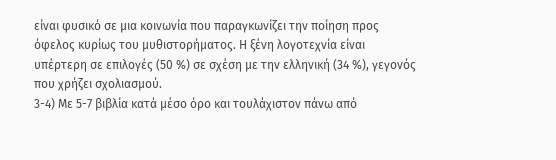είναι φυσικό σε μια κοινωνία που παραγκωνίζει την ποίηση προς όφελος κυρίως του μυθιστορήματος. Η ξένη λογοτεχνία είναι υπέρτερη σε επιλογές (50 %) σε σχέση με την ελληνική (34 %), γεγονός που χρήζει σχολιασμού.
3-4) Με 5-7 βιβλία κατά μέσο όρο και τουλάχιστον πάνω από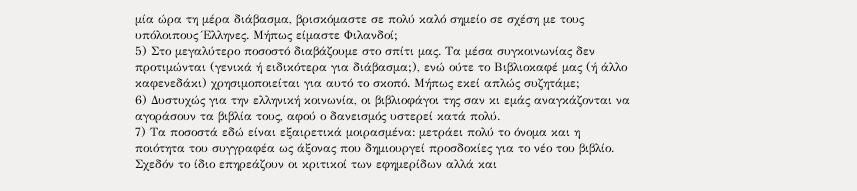μία ώρα τη μέρα διάβασμα, βρισκόμαστε σε πολύ καλό σημείο σε σχέση με τους υπόλοιπους Έλληνες. Μήπως είμαστε Φιλανδοί;
5) Στο μεγαλύτερο ποσοστό διαβάζουμε στο σπίτι μας. Τα μέσα συγκοινωνίας δεν προτιμώνται (γενικά ή ειδικότερα για διάβασμα;), ενώ ούτε το Βιβλιοκαφέ μας (ή άλλο καφενεδάκι) χρησιμοποιείται για αυτό το σκοπό. Μήπως εκεί απλώς συζητάμε;
6) Δυστυχώς για την ελληνική κοινωνία, οι βιβλιοφάγοι της σαν κι εμάς αναγκάζονται να αγοράσουν τα βιβλία τους, αφού ο δανεισμός υστερεί κατά πολύ.
7) Τα ποσοστά εδώ είναι εξαιρετικά μοιρασμένα: μετράει πολύ το όνομα και η ποιότητα του συγγραφέα ως άξονας που δημιουργεί προσδοκίες για το νέο του βιβλίο. Σχεδόν το ίδιο επηρεάζουν οι κριτικοί των εφημερίδων αλλά και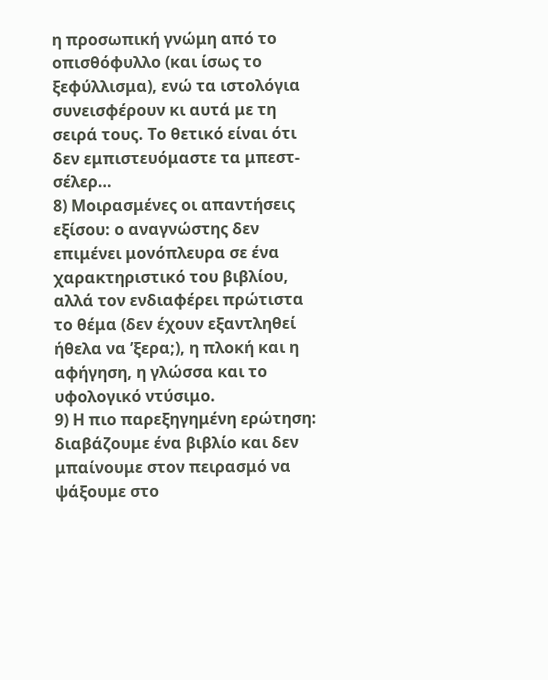η προσωπική γνώμη από το οπισθόφυλλο (και ίσως το ξεφύλλισμα), ενώ τα ιστολόγια συνεισφέρουν κι αυτά με τη σειρά τους. Το θετικό είναι ότι δεν εμπιστευόμαστε τα μπεστ-σέλερ…
8) Μοιρασμένες οι απαντήσεις εξίσου: ο αναγνώστης δεν επιμένει μονόπλευρα σε ένα χαρακτηριστικό του βιβλίου, αλλά τον ενδιαφέρει πρώτιστα το θέμα (δεν έχουν εξαντληθεί ήθελα να ’ξερα;), η πλοκή και η αφήγηση, η γλώσσα και το υφολογικό ντύσιμο.
9) Η πιο παρεξηγημένη ερώτηση: διαβάζουμε ένα βιβλίο και δεν μπαίνουμε στον πειρασμό να ψάξουμε στο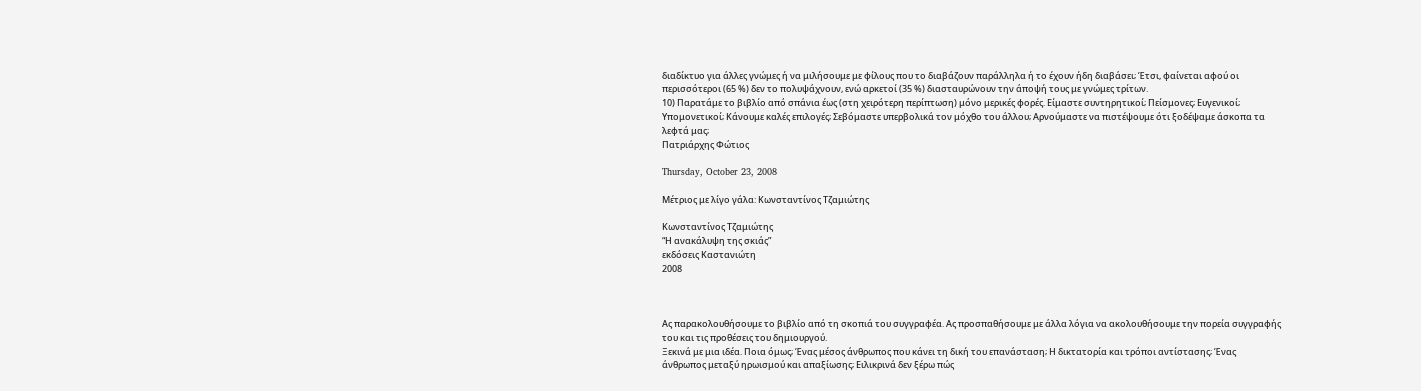διαδίκτυο για άλλες γνώμες ή να μιλήσουμε με φίλους που το διαβάζουν παράλληλα ή το έχουν ήδη διαβάσει; Έτσι, φαίνεται αφού οι περισσότεροι (65 %) δεν το πολυψάχνουν, ενώ αρκετοί (35 %) διασταυρώνουν την άποψή τους με γνώμες τρίτων.
10) Παρατάμε το βιβλίο από σπάνια έως (στη χειρότερη περίπτωση) μόνο μερικές φορές. Είμαστε συντηρητικοί; Πείσμονες; Ευγενικοί; Υπομονετικοί; Κάνουμε καλές επιλογές; Σεβόμαστε υπερβολικά τον μόχθο του άλλου; Αρνούμαστε να πιστέψουμε ότι ξοδέψαμε άσκοπα τα λεφτά μας;
Πατριάρχης Φώτιος

Thursday, October 23, 2008

Μέτριος με λίγο γάλα: Κωνσταντίνος Τζαμιώτης

Κωνσταντίνος Τζαμιώτης
“Η ανακάλυψη της σκιάς”
εκδόσεις Καστανιώτη
2008



Ας παρακολουθήσουμε το βιβλίο από τη σκοπιά του συγγραφέα. Ας προσπαθήσουμε με άλλα λόγια να ακολουθήσουμε την πορεία συγγραφής του και τις προθέσεις του δημιουργού.
Ξεκινά με μια ιδέα. Ποια όμως; Ένας μέσος άνθρωπος που κάνει τη δική του επανάσταση; Η δικτατορία και τρόποι αντίστασης; Ένας άνθρωπος μεταξύ ηρωισμού και απαξίωσης; Ειλικρινά δεν ξέρω πώς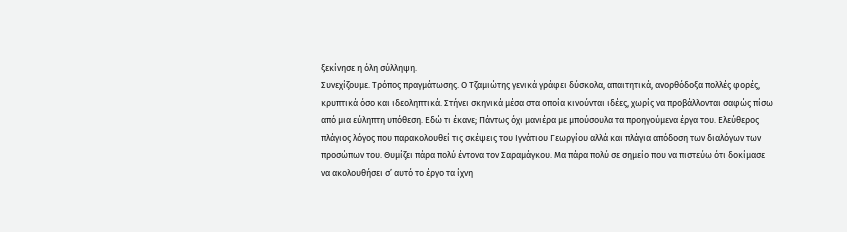ξεκίνησε η όλη σύλληψη.
Συνεχίζουμε. Τρόπος πραγμάτωσης. Ο Τζαμιώτης γενικά γράφει δύσκολα, απαιτητικά, ανορθόδοξα πολλές φορές, κρυπτικά όσο και ιδεοληπτικά. Στήνει σκηνικά μέσα στα οποία κινούνται ιδέες, χωρίς να προβάλλονται σαφώς πίσω από μια εύληπτη υπόθεση. Εδώ τι έκανε; Πάντως όχι μανιέρα με μπούσουλα τα προηγούμενα έργα του. Ελεύθερος πλάγιος λόγος που παρακολουθεί τις σκέψεις του Ιγνάτιου Γεωργίου αλλά και πλάγια απόδοση των διαλόγων των προσώπων του. Θυμίζει πάρα πολύ έντονα τον Σαραμάγκου. Μα πάρα πολύ σε σημείο που να πιστεύω ότι δοκίμασε να ακολουθήσει σ’ αυτό το έργο τα ίχνη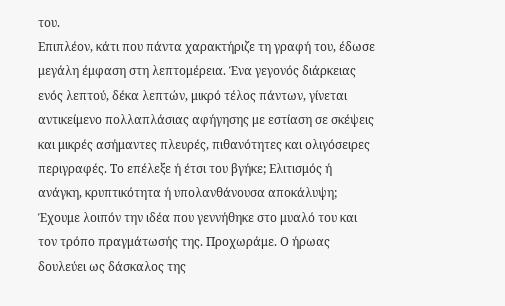του.
Επιπλέον, κάτι που πάντα χαρακτήριζε τη γραφή του, έδωσε μεγάλη έμφαση στη λεπτομέρεια. Ένα γεγονός διάρκειας ενός λεπτού, δέκα λεπτών, μικρό τέλος πάντων, γίνεται αντικείμενο πολλαπλάσιας αφήγησης με εστίαση σε σκέψεις και μικρές ασήμαντες πλευρές, πιθανότητες και ολιγόσειρες περιγραφές. Το επέλεξε ή έτσι του βγήκε; Ελιτισμός ή ανάγκη, κρυπτικότητα ή υπολανθάνουσα αποκάλυψη;
Έχουμε λοιπόν την ιδέα που γεννήθηκε στο μυαλό του και τον τρόπο πραγμάτωσής της. Προχωράμε. Ο ήρωας δουλεύει ως δάσκαλος της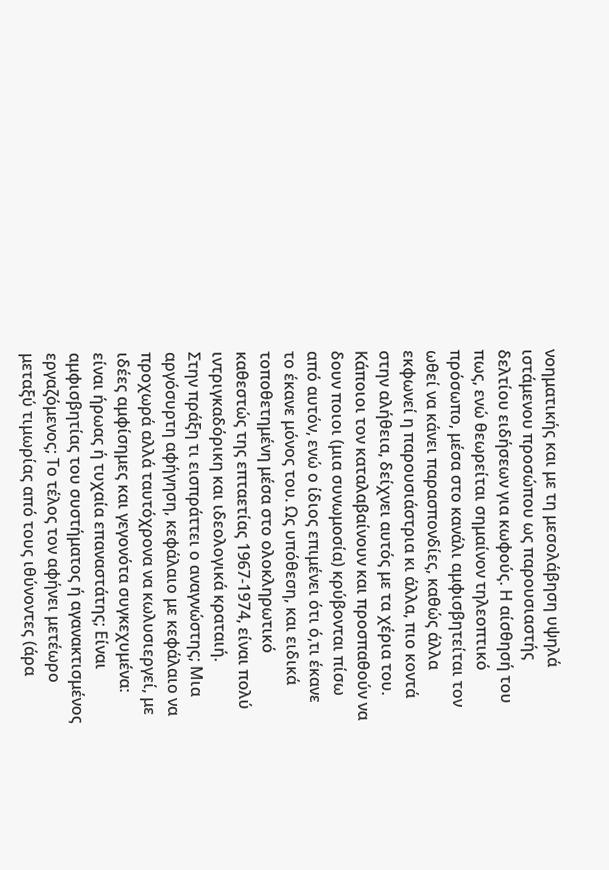νοηματικής και με τη μεσολάβηση υψηλά ιστάμενου προσώπου ως παρουσιαστής δελτίου ειδήσεων για κωφούς. Η αίσθησή του πως, ενώ θεωρείται σημαίνον τηλεοπτικό πρόσωπο, μέσα στο κανάλι αμφισβητείται τον ωθεί να κάνει παρασπονδίες, καθώς άλλα εκφωνεί η παρουσιάστρια κι άλλα, πιο κοντά στην αλήθεια, δείχνει αυτός με τα χέρια του. Κάποιοι τον καταλαβαίνουν και προσπαθούν να δουν ποιοι (μια συνωμοσία) κρύβονται πίσω από αυτόν, ενώ ο ίδιος επιμένει ότι ό,τι έκανε το έκανε μόνος του. Ως υπόθεση, και ειδικά τοποθετημένη μέσα στο ολοκληρωτικό καθεστώς της επταετίας 1967-1974, είναι πολύ ιντριγκαδόρικη και ιδεολογικά κραταιή.
Στην πράξη τι εισπράττει ο αναγνώστης; Μια αργόσυρτη αφήγηση, κεφάλαιο με κεφάλαιο να προχωρά αλλά ταυτόχρονα να κωλυσιεργεί, με ιδέες αμφίσημες και γεγονότα συγκεχυμένα: είναι ήρωας ή τυχαία επαναστάτης; Είναι αμφισβητίας του συστήματος ή αγανακτισμένος εργαζόμενος; Το τέλος τον αφήνει μετέωρο μεταξύ τιμωρίας από τους ιθύνοντες (άρα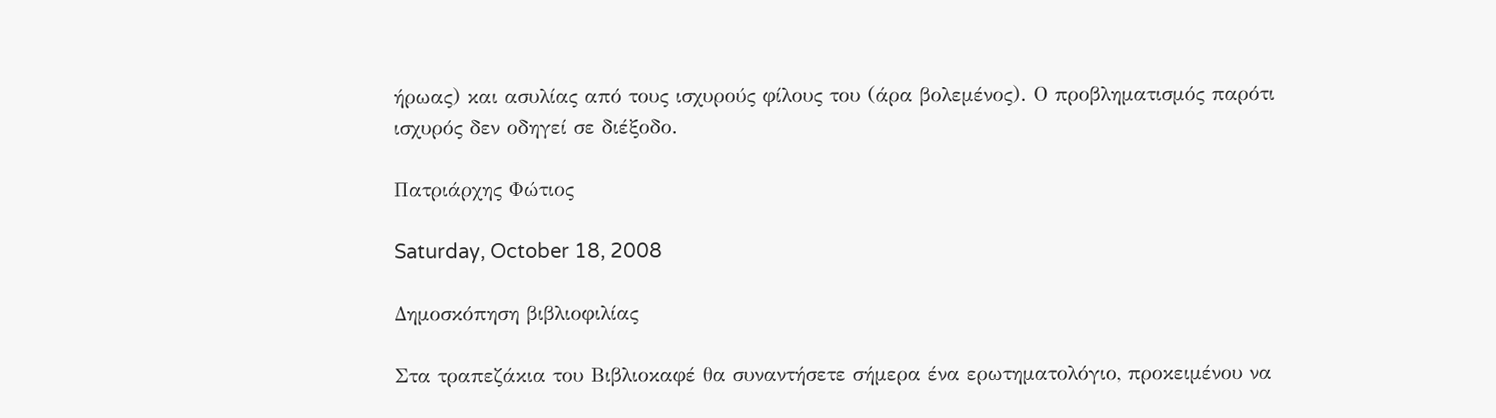ήρωας) και ασυλίας από τους ισχυρούς φίλους του (άρα βολεμένος). Ο προβληματισμός παρότι ισχυρός δεν οδηγεί σε διέξοδο.

Πατριάρχης Φώτιος

Saturday, October 18, 2008

Δημοσκόπηση βιβλιοφιλίας

Στα τραπεζάκια του Βιβλιοκαφέ θα συναντήσετε σήμερα ένα ερωτηματολόγιο, προκειμένου να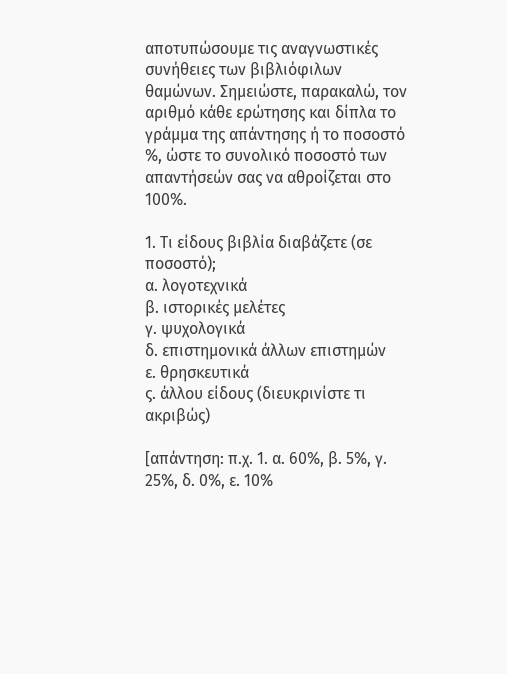αποτυπώσουμε τις αναγνωστικές συνήθειες των βιβλιόφιλων θαμώνων. Σημειώστε, παρακαλώ, τον αριθμό κάθε ερώτησης και δίπλα το γράμμα της απάντησης ή το ποσοστό %, ώστε το συνολικό ποσοστό των απαντήσεών σας να αθροίζεται στο 100%.

1. Τι είδους βιβλία διαβάζετε (σε ποσοστό);
α. λογοτεχνικά
β. ιστορικές μελέτες
γ. ψυχολογικά
δ. επιστημονικά άλλων επιστημών
ε. θρησκευτικά
ς. άλλου είδους (διευκρινίστε τι ακριβώς)

[απάντηση: π.χ. 1. α. 60%, β. 5%, γ. 25%, δ. 0%, ε. 10%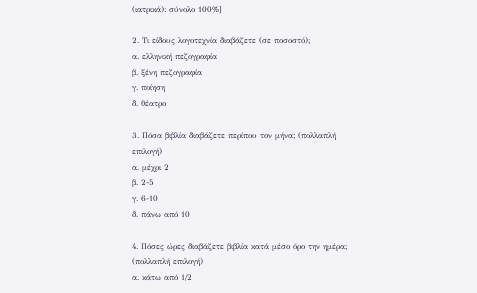(ιατρικά): σύνολο 100%]

2. Τι είδους λογοτεχνία διαβάζετε (σε ποσοστό);
α. ελληνική πεζογραφία
β. ξένη πεζογραφία
γ. ποίηση
δ. θέατρο

3. Πόσα βιβλία διαβάζετε περίπου τον μήνα; (πολλαπλή επιλογή)
α. μέχρι 2
β. 2-5
γ. 6-10
δ. πάνω από 10

4. Πόσες ώρες διαβάζετε βιβλία κατά μέσο όρο την ημέρα; (πολλαπλή επιλογή)
α. κάτω από 1/2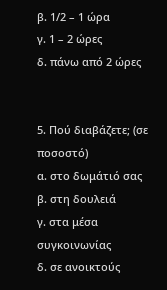β. 1/2 – 1 ώρα
γ. 1 – 2 ώρες
δ. πάνω από 2 ώρες


5. Πού διαβάζετε; (σε ποσοστό)
α. στο δωμάτιό σας
β. στη δουλειά
γ. στα μέσα συγκοινωνίας
δ. σε ανοικτούς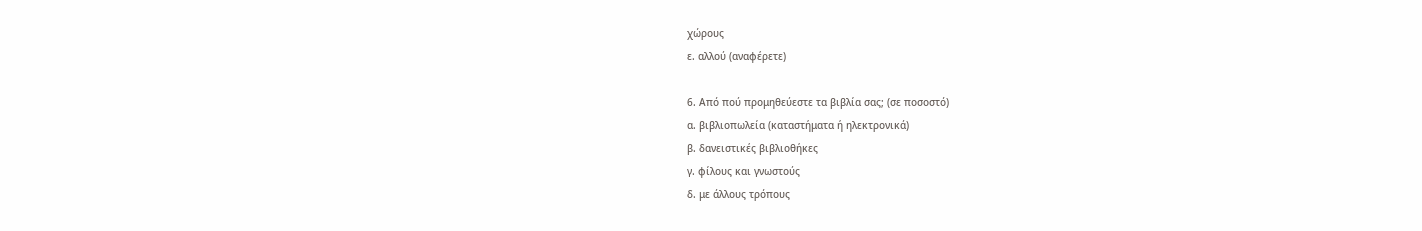χώρους
ε. αλλού (αναφέρετε)

6. Από πού προμηθεύεστε τα βιβλία σας; (σε ποσοστό)
α. βιβλιοπωλεία (καταστήματα ή ηλεκτρονικά)
β. δανειστικές βιβλιοθήκες
γ. φίλους και γνωστούς
δ. με άλλους τρόπους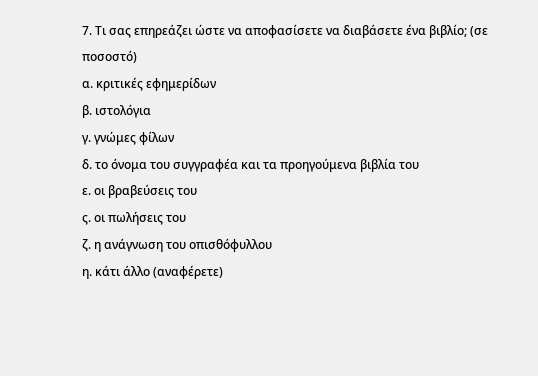7. Τι σας επηρεάζει ώστε να αποφασίσετε να διαβάσετε ένα βιβλίο; (σε ποσοστό)
α. κριτικές εφημερίδων
β. ιστολόγια
γ. γνώμες φίλων
δ. το όνομα του συγγραφέα και τα προηγούμενα βιβλία του
ε. οι βραβεύσεις του
ς. οι πωλήσεις του
ζ. η ανάγνωση του οπισθόφυλλου
η. κάτι άλλο (αναφέρετε)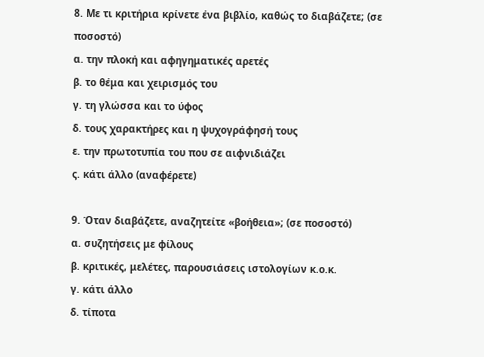8. Με τι κριτήρια κρίνετε ένα βιβλίο, καθώς το διαβάζετε; (σε ποσοστό)
α. την πλοκή και αφηγηματικές αρετές
β. το θέμα και χειρισμός του
γ. τη γλώσσα και το ύφος
δ. τους χαρακτήρες και η ψυχογράφησή τους
ε. την πρωτοτυπία του που σε αιφνιδιάζει
ς. κάτι άλλο (αναφέρετε)

9. Όταν διαβάζετε, αναζητείτε «βοήθεια»; (σε ποσοστό)
α. συζητήσεις με φίλους
β. κριτικές, μελέτες, παρουσιάσεις ιστολογίων κ.ο.κ.
γ. κάτι άλλο
δ. τίποτα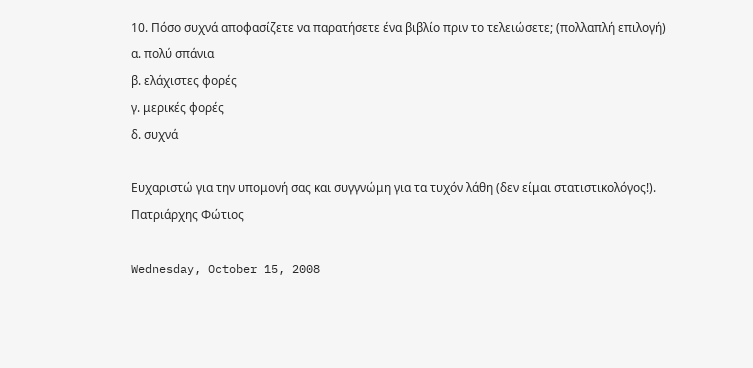10. Πόσο συχνά αποφασίζετε να παρατήσετε ένα βιβλίο πριν το τελειώσετε; (πολλαπλή επιλογή)
α. πολύ σπάνια
β. ελάχιστες φορές
γ. μερικές φορές
δ. συχνά

Ευχαριστώ για την υπομονή σας και συγγνώμη για τα τυχόν λάθη (δεν είμαι στατιστικολόγος!).
Πατριάρχης Φώτιος

Wednesday, October 15, 2008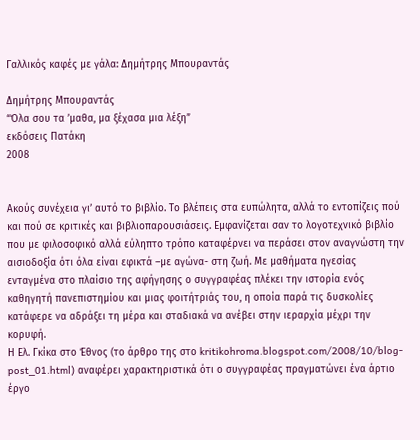Γαλλικός καφές με γάλα: Δημήτρης Μπουραντάς

Δημήτρης Μπουραντάς
“Όλα σου τα ’μαθα, μα ξέχασα μια λέξη”
εκδόσεις Πατάκη
2008


Ακούς συνέχεια γι’ αυτό το βιβλίο. Το βλέπεις στα ευπώλητα, αλλά το εντοπίζεις πού και πού σε κριτικές και βιβλιοπαρουσιάσεις. Εμφανίζεται σαν το λογοτεχνικό βιβλίο που με φιλοσοφικό αλλά εύληπτο τρόπο καταφέρνει να περάσει στον αναγνώστη την αισιοδοξία ότι όλα είναι εφικτά –με αγώνα- στη ζωή. Με μαθήματα ηγεσίας ενταγμένα στο πλαίσιο της αφήγησης ο συγγραφέας πλέκει την ιστορία ενός καθηγητή πανεπιστημίου και μιας φοιτήτριάς του, η οποία παρά τις δυσκολίες κατάφερε να αδράξει τη μέρα και σταδιακά να ανέβει στην ιεραρχία μέχρι την κορυφή.
Η Ελ. Γκίκα στο Έθνος (το άρθρο της στο kritikohroma.blogspot.com/2008/10/blog-post_01.html) αναφέρει χαρακτηριστικά ότι ο συγγραφέας πραγματώνει ένα άρτιο έργο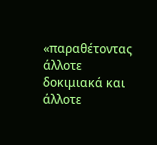«παραθέτοντας άλλοτε δοκιμιακά και άλλοτε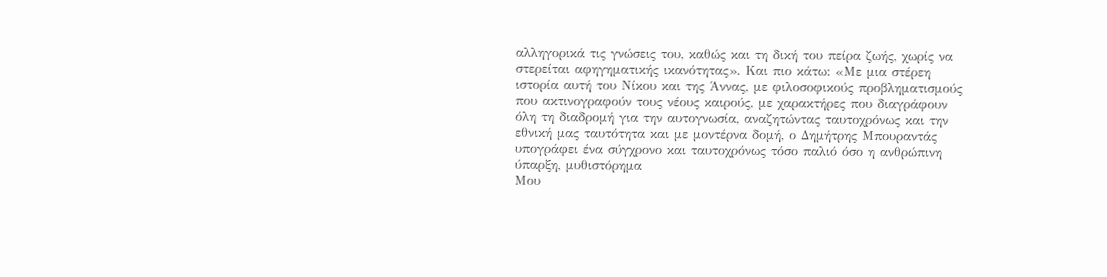αλληγορικά τις γνώσεις του, καθώς και τη δική του πείρα ζωής, χωρίς να στερείται αφηγηματικής ικανότητας». Και πιο κάτω: «Με μια στέρεη ιστορία αυτή του Νίκου και της Άννας, με φιλοσοφικούς προβληματισμούς που ακτινογραφούν τους νέους καιρούς, με χαρακτήρες που διαγράφουν όλη τη διαδρομή για την αυτογνωσία, αναζητώντας ταυτοχρόνως και την εθνική μας ταυτότητα και με μοντέρνα δομή, ο Δημήτρης Μπουραντάς υπογράφει ένα σύγχρονο και ταυτοχρόνως τόσο παλιό όσο η ανθρώπινη ύπαρξη, μυθιστόρημα
Μου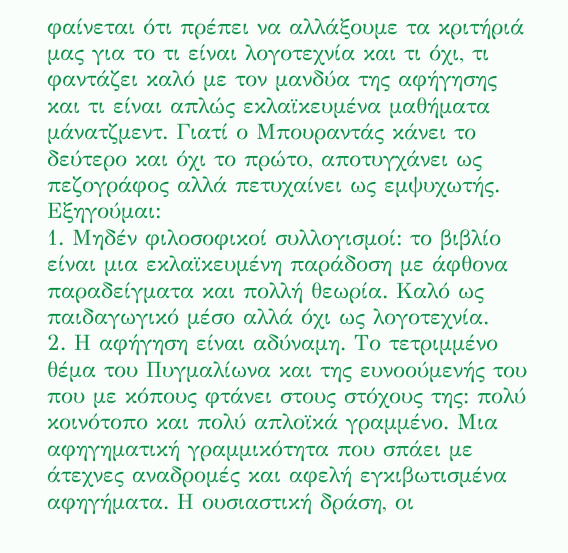φαίνεται ότι πρέπει να αλλάξουμε τα κριτήριά μας για το τι είναι λογοτεχνία και τι όχι, τι φαντάζει καλό με τον μανδύα της αφήγησης και τι είναι απλώς εκλαϊκευμένα μαθήματα μάνατζμεντ. Γιατί ο Μπουραντάς κάνει το δεύτερο και όχι το πρώτο, αποτυγχάνει ως πεζογράφος αλλά πετυχαίνει ως εμψυχωτής. Εξηγούμαι:
1. Μηδέν φιλοσοφικοί συλλογισμοί: το βιβλίο είναι μια εκλαϊκευμένη παράδοση με άφθονα παραδείγματα και πολλή θεωρία. Καλό ως παιδαγωγικό μέσο αλλά όχι ως λογοτεχνία.
2. Η αφήγηση είναι αδύναμη. Το τετριμμένο θέμα του Πυγμαλίωνα και της ευνοούμενής του που με κόπους φτάνει στους στόχους της: πολύ κοινότοπο και πολύ απλοϊκά γραμμένο. Μια αφηγηματική γραμμικότητα που σπάει με άτεχνες αναδρομές και αφελή εγκιβωτισμένα αφηγήματα. Η ουσιαστική δράση, οι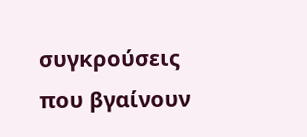συγκρούσεις που βγαίνουν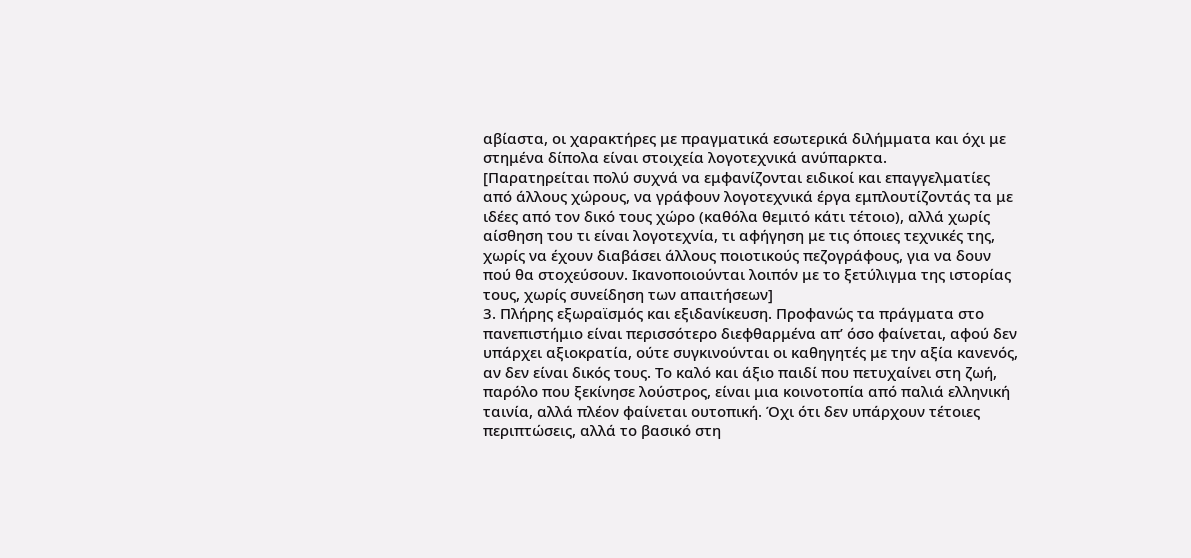αβίαστα, οι χαρακτήρες με πραγματικά εσωτερικά διλήμματα και όχι με στημένα δίπολα είναι στοιχεία λογοτεχνικά ανύπαρκτα.
[Παρατηρείται πολύ συχνά να εμφανίζονται ειδικοί και επαγγελματίες από άλλους χώρους, να γράφουν λογοτεχνικά έργα εμπλουτίζοντάς τα με ιδέες από τον δικό τους χώρο (καθόλα θεμιτό κάτι τέτοιο), αλλά χωρίς αίσθηση του τι είναι λογοτεχνία, τι αφήγηση με τις όποιες τεχνικές της, χωρίς να έχουν διαβάσει άλλους ποιοτικούς πεζογράφους, για να δουν πού θα στοχεύσουν. Ικανοποιούνται λοιπόν με το ξετύλιγμα της ιστορίας τους, χωρίς συνείδηση των απαιτήσεων]
3. Πλήρης εξωραϊσμός και εξιδανίκευση. Προφανώς τα πράγματα στο πανεπιστήμιο είναι περισσότερο διεφθαρμένα απ’ όσο φαίνεται, αφού δεν υπάρχει αξιοκρατία, ούτε συγκινούνται οι καθηγητές με την αξία κανενός, αν δεν είναι δικός τους. Το καλό και άξιο παιδί που πετυχαίνει στη ζωή, παρόλο που ξεκίνησε λούστρος, είναι μια κοινοτοπία από παλιά ελληνική ταινία, αλλά πλέον φαίνεται ουτοπική. Όχι ότι δεν υπάρχουν τέτοιες περιπτώσεις, αλλά το βασικό στη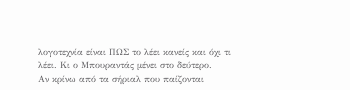λογοτεχνία είναι ΠΩΣ το λέει κανείς και όχι τι λέει. Κι ο Μπουραντάς μένει στο δεύτερο.
Αν κρίνω από τα σήριαλ που παίζονται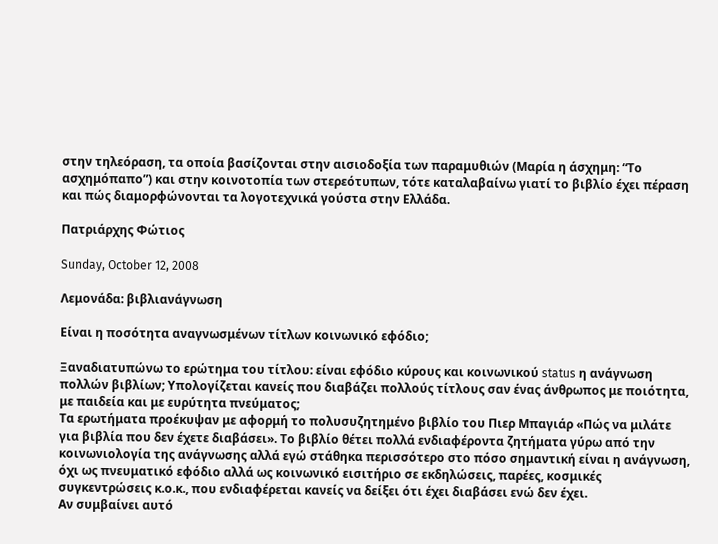στην τηλεόραση, τα οποία βασίζονται στην αισιοδοξία των παραμυθιών (Μαρία η άσχημη: “Το ασχημόπαπο”) και στην κοινοτοπία των στερεότυπων, τότε καταλαβαίνω γιατί το βιβλίο έχει πέραση και πώς διαμορφώνονται τα λογοτεχνικά γούστα στην Ελλάδα.

Πατριάρχης Φώτιος

Sunday, October 12, 2008

Λεμονάδα: βιβλιανάγνωση

Είναι η ποσότητα αναγνωσμένων τίτλων κοινωνικό εφόδιο;

Ξαναδιατυπώνω το ερώτημα του τίτλου: είναι εφόδιο κύρους και κοινωνικού status η ανάγνωση πολλών βιβλίων; Υπολογίζεται κανείς που διαβάζει πολλούς τίτλους σαν ένας άνθρωπος με ποιότητα, με παιδεία και με ευρύτητα πνεύματος;
Τα ερωτήματα προέκυψαν με αφορμή το πολυσυζητημένο βιβλίο του Πιερ Μπαγιάρ «Πώς να μιλάτε για βιβλία που δεν έχετε διαβάσει». Το βιβλίο θέτει πολλά ενδιαφέροντα ζητήματα γύρω από την κοινωνιολογία της ανάγνωσης αλλά εγώ στάθηκα περισσότερο στο πόσο σημαντική είναι η ανάγνωση, όχι ως πνευματικό εφόδιο αλλά ως κοινωνικό εισιτήριο σε εκδηλώσεις, παρέες, κοσμικές συγκεντρώσεις κ.ο.κ., που ενδιαφέρεται κανείς να δείξει ότι έχει διαβάσει ενώ δεν έχει.
Αν συμβαίνει αυτό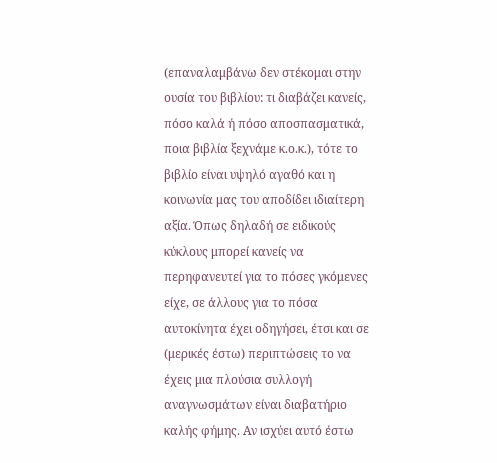(επαναλαμβάνω δεν στέκομαι στην ουσία του βιβλίου: τι διαβάζει κανείς, πόσο καλά ή πόσο αποσπασματικά, ποια βιβλία ξεχνάμε κ.ο.κ.), τότε το βιβλίο είναι υψηλό αγαθό και η κοινωνία μας του αποδίδει ιδιαίτερη αξία. Όπως δηλαδή σε ειδικούς κύκλους μπορεί κανείς να περηφανευτεί για το πόσες γκόμενες είχε, σε άλλους για το πόσα αυτοκίνητα έχει οδηγήσει, έτσι και σε (μερικές έστω) περιπτώσεις το να έχεις μια πλούσια συλλογή αναγνωσμάτων είναι διαβατήριο καλής φήμης. Αν ισχύει αυτό έστω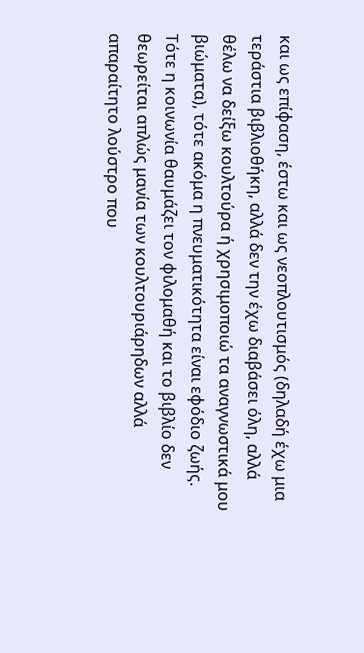και ως επίφαση, έστω και ως νεοπλουτισμός (δηλαδή έχω μια τεράστια βιβλιοθήκη, αλλά δεν την έχω διαβάσει όλη, αλλά θέλω να δείξω κουλτούρα ή χρησιμοποιώ τα αναγνωστικά μου βιώματα), τότε ακόμα η πνευματικότητα είναι εφόδιο ζωής. Τότε η κοινωνία θαυμάζει τον φιλομαθή και το βιβλίο δεν θεωρείται απλώς μανία των κουλτουριάρηδων αλλά απαραίτητο λούστρο που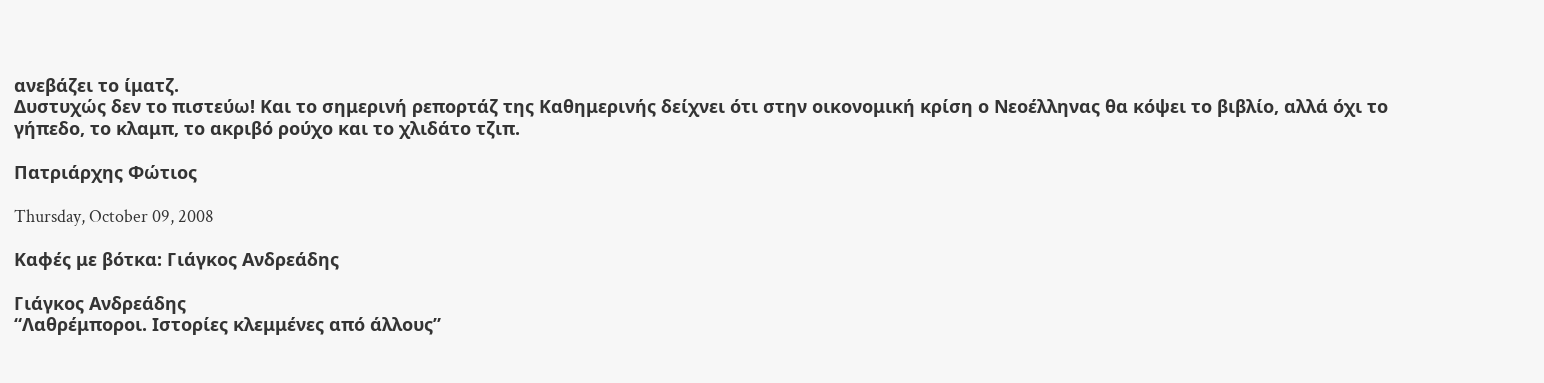ανεβάζει το ίματζ.
Δυστυχώς δεν το πιστεύω! Και το σημερινή ρεπορτάζ της Καθημερινής δείχνει ότι στην οικονομική κρίση ο Νεοέλληνας θα κόψει το βιβλίο, αλλά όχι το γήπεδο, το κλαμπ, το ακριβό ρούχο και το χλιδάτο τζιπ.

Πατριάρχης Φώτιος

Thursday, October 09, 2008

Καφές με βότκα: Γιάγκος Ανδρεάδης

Γιάγκος Ανδρεάδης
“Λαθρέμποροι. Ιστορίες κλεμμένες από άλλους”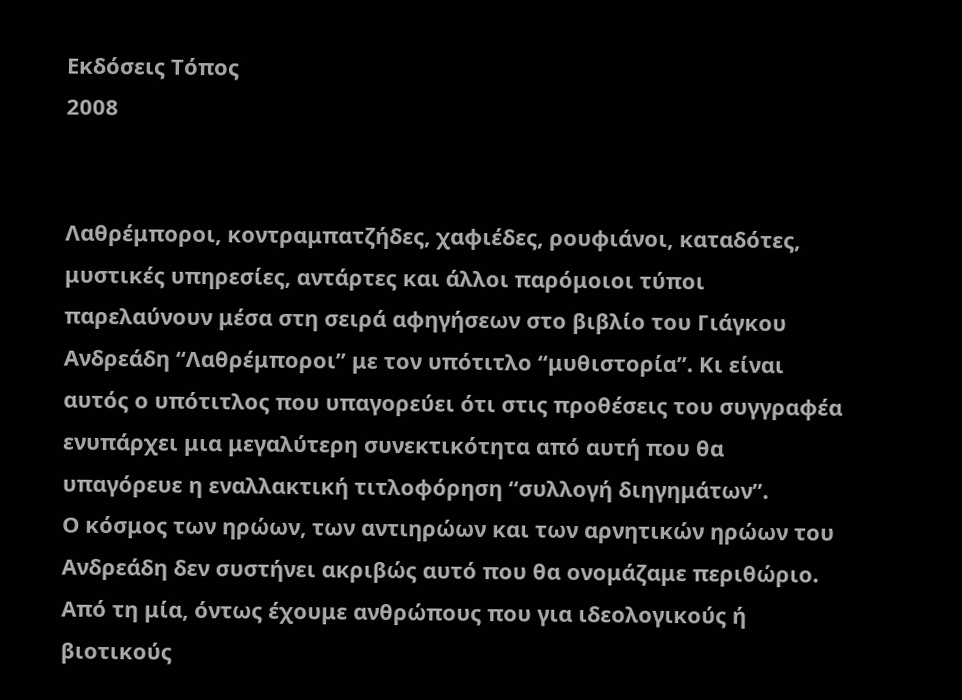Εκδόσεις Τόπος
2008


Λαθρέμποροι, κοντραμπατζήδες, χαφιέδες, ρουφιάνοι, καταδότες, μυστικές υπηρεσίες, αντάρτες και άλλοι παρόμοιοι τύποι παρελαύνουν μέσα στη σειρά αφηγήσεων στο βιβλίο του Γιάγκου Ανδρεάδη “Λαθρέμποροι” με τον υπότιτλο “μυθιστορία”. Κι είναι αυτός ο υπότιτλος που υπαγορεύει ότι στις προθέσεις του συγγραφέα ενυπάρχει μια μεγαλύτερη συνεκτικότητα από αυτή που θα υπαγόρευε η εναλλακτική τιτλοφόρηση “συλλογή διηγημάτων”.
Ο κόσμος των ηρώων, των αντιηρώων και των αρνητικών ηρώων του Ανδρεάδη δεν συστήνει ακριβώς αυτό που θα ονομάζαμε περιθώριο. Από τη μία, όντως έχουμε ανθρώπους που για ιδεολογικούς ή βιοτικούς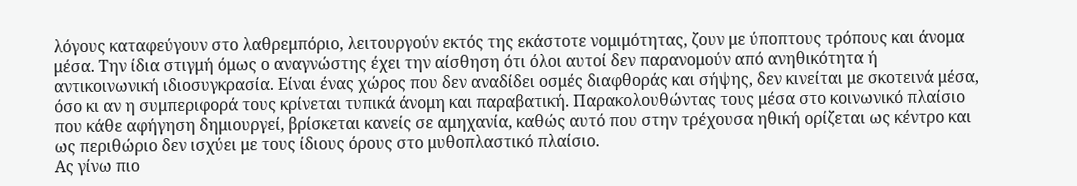λόγους καταφεύγουν στο λαθρεμπόριο, λειτουργούν εκτός της εκάστοτε νομιμότητας, ζουν με ύποπτους τρόπους και άνομα μέσα. Την ίδια στιγμή όμως ο αναγνώστης έχει την αίσθηση ότι όλοι αυτοί δεν παρανομούν από ανηθικότητα ή αντικοινωνική ιδιοσυγκρασία. Είναι ένας χώρος που δεν αναδίδει οσμές διαφθοράς και σήψης, δεν κινείται με σκοτεινά μέσα, όσο κι αν η συμπεριφορά τους κρίνεται τυπικά άνομη και παραβατική. Παρακολουθώντας τους μέσα στο κοινωνικό πλαίσιο που κάθε αφήγηση δημιουργεί, βρίσκεται κανείς σε αμηχανία, καθώς αυτό που στην τρέχουσα ηθική ορίζεται ως κέντρο και ως περιθώριο δεν ισχύει με τους ίδιους όρους στο μυθοπλαστικό πλαίσιο.
Ας γίνω πιο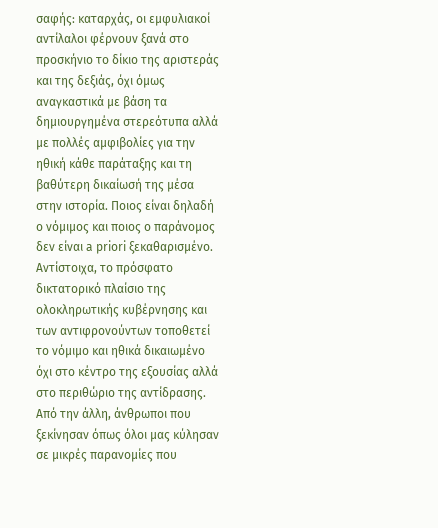σαφής: καταρχάς, οι εμφυλιακοί αντίλαλοι φέρνουν ξανά στο προσκήνιο το δίκιο της αριστεράς και της δεξιάς, όχι όμως αναγκαστικά με βάση τα δημιουργημένα στερεότυπα αλλά με πολλές αμφιβολίες για την ηθική κάθε παράταξης και τη βαθύτερη δικαίωσή της μέσα στην ιστορία. Ποιος είναι δηλαδή ο νόμιμος και ποιος ο παράνομος δεν είναι a priori ξεκαθαρισμένο. Αντίστοιχα, το πρόσφατο δικτατορικό πλαίσιο της ολοκληρωτικής κυβέρνησης και των αντιφρονούντων τοποθετεί το νόμιμο και ηθικά δικαιωμένο όχι στο κέντρο της εξουσίας αλλά στο περιθώριο της αντίδρασης. Από την άλλη, άνθρωποι που ξεκίνησαν όπως όλοι μας κύλησαν σε μικρές παρανομίες που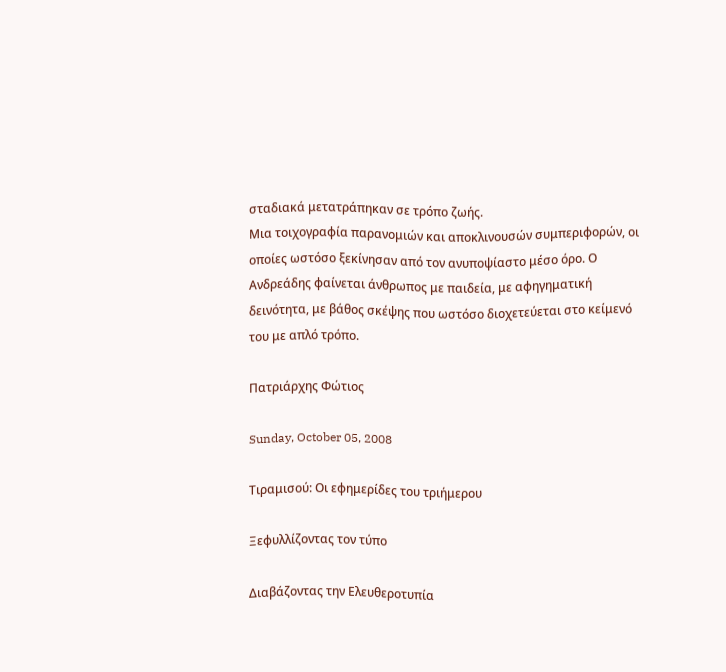σταδιακά μετατράπηκαν σε τρόπο ζωής.
Μια τοιχογραφία παρανομιών και αποκλινουσών συμπεριφορών, οι οποίες ωστόσο ξεκίνησαν από τον ανυποψίαστο μέσο όρο. Ο Ανδρεάδης φαίνεται άνθρωπος με παιδεία, με αφηγηματική δεινότητα, με βάθος σκέψης που ωστόσο διοχετεύεται στο κείμενό του με απλό τρόπο.

Πατριάρχης Φώτιος

Sunday, October 05, 2008

Τιραμισού: Οι εφημερίδες του τριήμερου

Ξεφυλλίζοντας τον τύπο

Διαβάζοντας την Ελευθεροτυπία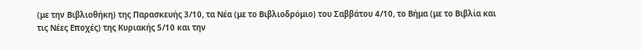(με την Βιβλιοθήκη) της Παρασκευής 3/10, τα Νέα (με το Βιβλιοδρόμιο) του Σαββάτου 4/10, το Βήμα (με το Βιβλία και τις Νέες Εποχές) της Κυριακής 5/10 και την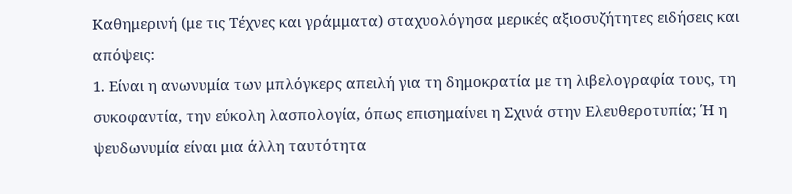Καθημερινή (με τις Τέχνες και γράμματα) σταχυολόγησα μερικές αξιοσυζήτητες ειδήσεις και απόψεις:
1. Είναι η ανωνυμία των μπλόγκερς απειλή για τη δημοκρατία με τη λιβελογραφία τους, τη συκοφαντία, την εύκολη λασπολογία, όπως επισημαίνει η Σχινά στην Ελευθεροτυπία; Ή η ψευδωνυμία είναι μια άλλη ταυτότητα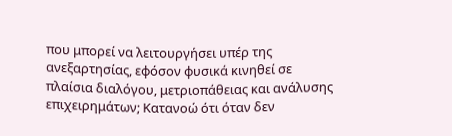που μπορεί να λειτουργήσει υπέρ της ανεξαρτησίας, εφόσον φυσικά κινηθεί σε πλαίσια διαλόγου, μετριοπάθειας και ανάλυσης επιχειρημάτων; Κατανοώ ότι όταν δεν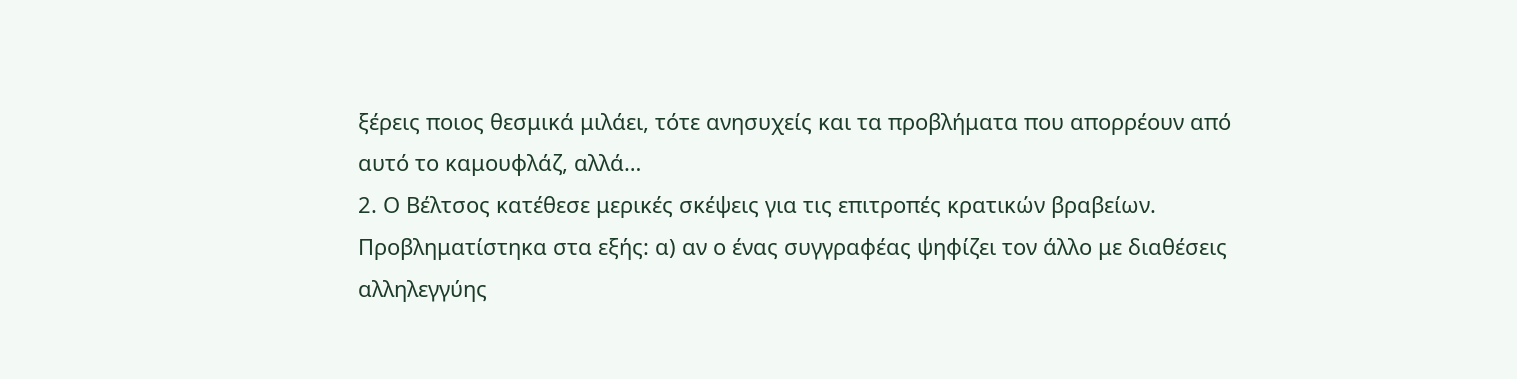ξέρεις ποιος θεσμικά μιλάει, τότε ανησυχείς και τα προβλήματα που απορρέουν από αυτό το καμουφλάζ, αλλά…
2. Ο Βέλτσος κατέθεσε μερικές σκέψεις για τις επιτροπές κρατικών βραβείων. Προβληματίστηκα στα εξής: α) αν ο ένας συγγραφέας ψηφίζει τον άλλο με διαθέσεις αλληλεγγύης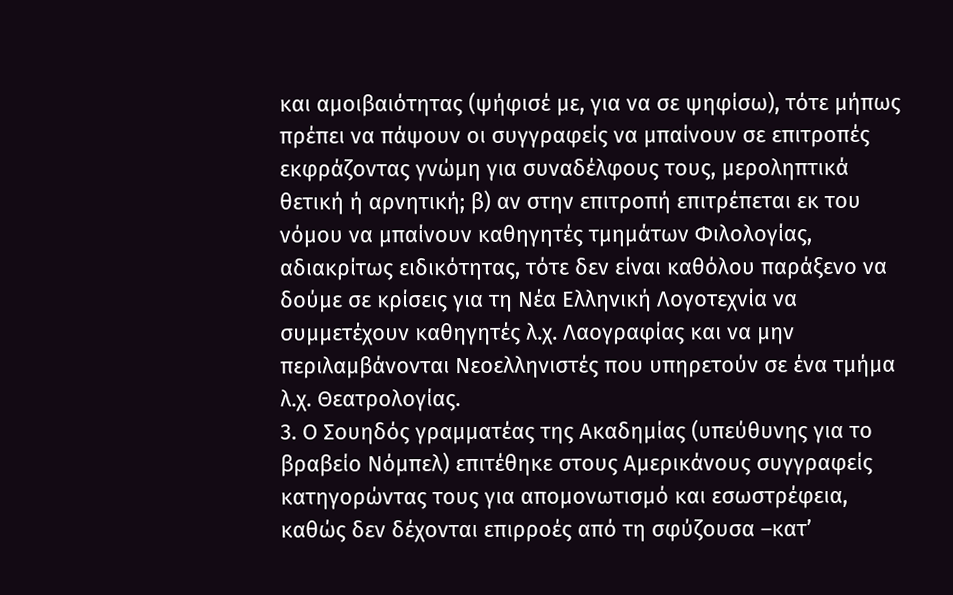και αμοιβαιότητας (ψήφισέ με, για να σε ψηφίσω), τότε μήπως πρέπει να πάψουν οι συγγραφείς να μπαίνουν σε επιτροπές εκφράζοντας γνώμη για συναδέλφους τους, μεροληπτικά θετική ή αρνητική; β) αν στην επιτροπή επιτρέπεται εκ του νόμου να μπαίνουν καθηγητές τμημάτων Φιλολογίας, αδιακρίτως ειδικότητας, τότε δεν είναι καθόλου παράξενο να δούμε σε κρίσεις για τη Νέα Ελληνική Λογοτεχνία να συμμετέχουν καθηγητές λ.χ. Λαογραφίας και να μην περιλαμβάνονται Νεοελληνιστές που υπηρετούν σε ένα τμήμα λ.χ. Θεατρολογίας.
3. Ο Σουηδός γραμματέας της Ακαδημίας (υπεύθυνης για το βραβείο Νόμπελ) επιτέθηκε στους Αμερικάνους συγγραφείς κατηγορώντας τους για απομονωτισμό και εσωστρέφεια, καθώς δεν δέχονται επιρροές από τη σφύζουσα –κατ’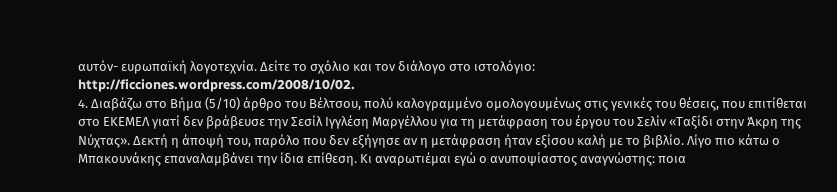αυτόν- ευρωπαϊκή λογοτεχνία. Δείτε το σχόλιο και τον διάλογο στο ιστολόγιο:
http://ficciones.wordpress.com/2008/10/02.
4. Διαβάζω στο Βήμα (5/10) άρθρο του Βέλτσου, πολύ καλογραμμένο ομολογουμένως στις γενικές του θέσεις, που επιτίθεται στο ΕΚΕΜΕΛ γιατί δεν βράβευσε την Σεσίλ Ιγγλέση Μαργέλλου για τη μετάφραση του έργου του Σελίν «Ταξίδι στην Άκρη της Νύχτας». Δεκτή η άποψή του, παρόλο που δεν εξήγησε αν η μετάφραση ήταν εξίσου καλή με το βιβλίο. Λίγο πιο κάτω ο Μπακουνάκης επαναλαμβάνει την ίδια επίθεση. Κι αναρωτιέμαι εγώ ο ανυποψίαστος αναγνώστης: ποια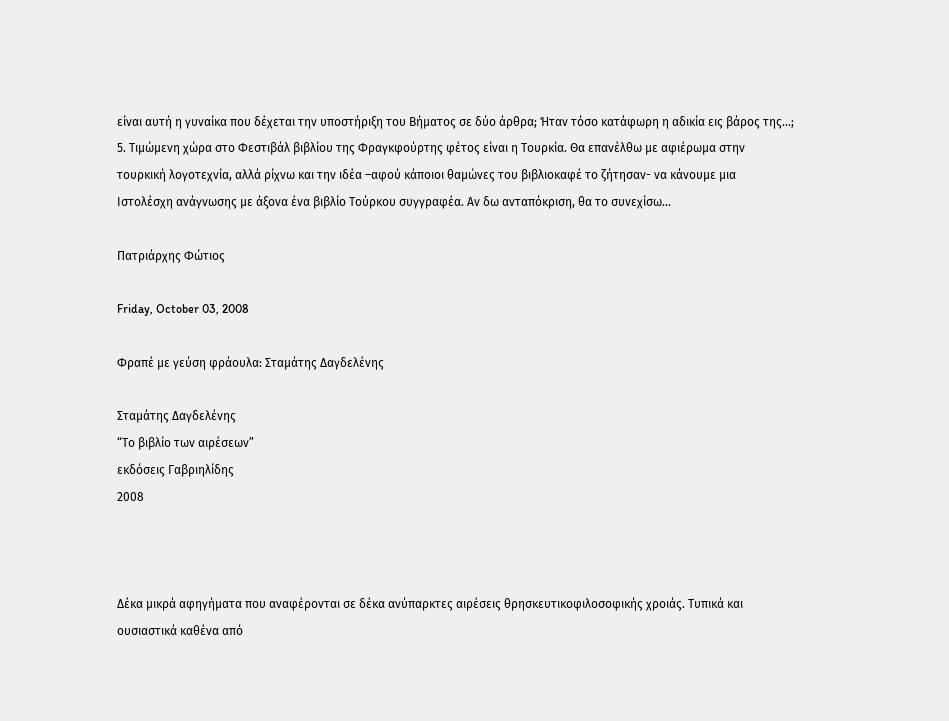είναι αυτή η γυναίκα που δέχεται την υποστήριξη του Βήματος σε δύο άρθρα; Ήταν τόσο κατάφωρη η αδικία εις βάρος της…;
5. Τιμώμενη χώρα στο Φεστιβάλ βιβλίου της Φραγκφούρτης φέτος είναι η Τουρκία. Θα επανέλθω με αφιέρωμα στην τουρκική λογοτεχνία, αλλά ρίχνω και την ιδέα –αφού κάποιοι θαμώνες του βιβλιοκαφέ το ζήτησαν- να κάνουμε μια Ιστολέσχη ανάγνωσης με άξονα ένα βιβλίο Τούρκου συγγραφέα. Αν δω ανταπόκριση, θα το συνεχίσω…

Πατριάρχης Φώτιος

Friday, October 03, 2008

Φραπέ με γεύση φράουλα: Σταμάτης Δαγδελένης

Σταμάτης Δαγδελένης
“Το βιβλίο των αιρέσεων”
εκδόσεις Γαβριηλίδης
2008



Δέκα μικρά αφηγήματα που αναφέρονται σε δέκα ανύπαρκτες αιρέσεις θρησκευτικοφιλοσοφικής χροιάς. Τυπικά και ουσιαστικά καθένα από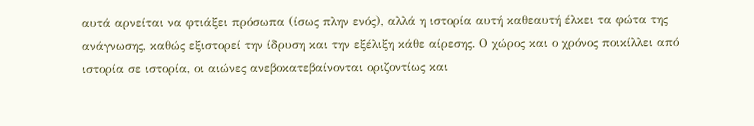αυτά αρνείται να φτιάξει πρόσωπα (ίσως πλην ενός), αλλά η ιστορία αυτή καθεαυτή έλκει τα φώτα της ανάγνωσης, καθώς εξιστορεί την ίδρυση και την εξέλιξη κάθε αίρεσης. Ο χώρος και ο χρόνος ποικίλλει από ιστορία σε ιστορία, οι αιώνες ανεβοκατεβαίνονται οριζοντίως και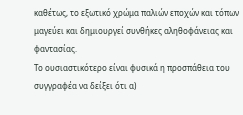καθέτως, το εξωτικό χρώμα παλιών εποχών και τόπων μαγεύει και δημιουργεί συνθήκες αληθοφάνειας και φαντασίας.
Το ουσιαστικότερο είναι φυσικά η προσπάθεια του συγγραφέα να δείξει ότι α)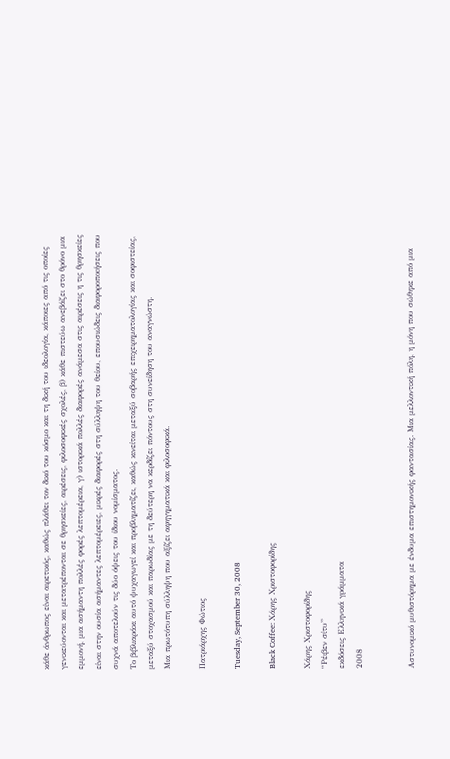κάθε άνθρωπος είναι αιρετικός, καθώς πλάθει τον δικό του κόσμο και τη δική του ιδεολογία, κάποιες από τις οποίες γενικεύονται και μετατρέπονται σε θρησκείες, αιρέσεις, φιλοσοφικές σχολές, β) κάθε πιστεύω ανεβάζει στο θρόνο μια εμμονή, μια ασήμαντη πολλές φορές λεπτομέρεια, γ) ιστορικά πολλές διαφορές ανάμεσα στις αιρέσεις η τις θρησκείες είναι στην ουσία ασήμαντες λεπτομέρειες, μικρές διαφορές στη σύλληψη του θείου, επουσιώδεις διαφοροποιήσεις που συχνά αποτελούν τις δύο όψεις του ίδιου νομίσματος.
Το βιβλιαράκι αυτό ψυχαγωγεί και προβληματίζει, καθώς κινείται μεταξύ σοβαρής επιχειρηματολογίας και σοφιστείας, μεταξύ στοχασμού και παρωδίας με τη δεύτερη να κερδίζει πόντους στη συνείδηση του αναγνώστη.
Μια πρωτότυπη σύλληψη που αξίζει αφηγηματικά και φιλοσοφικά.

Πατριάρχης Φώτιος

Tuesday, September 30, 2008

Black Coffee: Χάρης Χριστοφορίδης

Χάρης Χριστοφορίδης
“Ρέιβεν σίτυ”
εκδόσεις Ελληνικά γράμματα
2008


Αστυνομικό μυθιστόρημα με ένδυμα επιστημονικής φαντασίας. Μια μελλοντική πόλη, η μόνη που σώθηκε από μια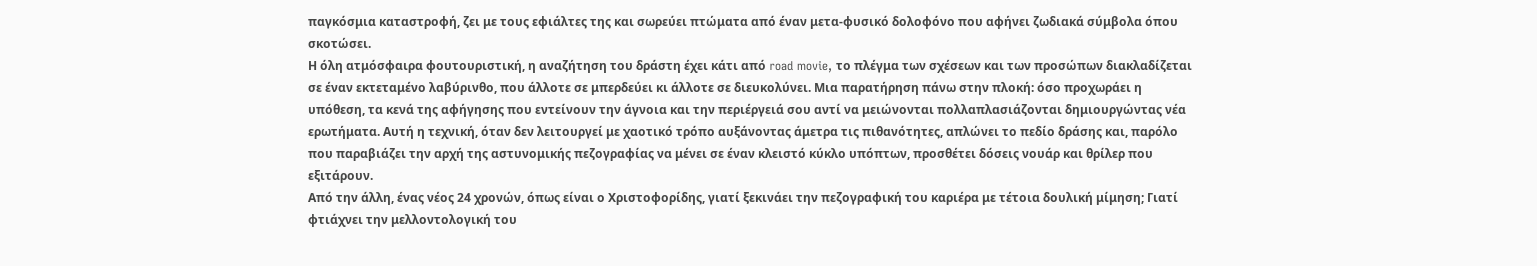παγκόσμια καταστροφή, ζει με τους εφιάλτες της και σωρεύει πτώματα από έναν μετα-φυσικό δολοφόνο που αφήνει ζωδιακά σύμβολα όπου σκοτώσει.
Η όλη ατμόσφαιρα φουτουριστική, η αναζήτηση του δράστη έχει κάτι από road movie, το πλέγμα των σχέσεων και των προσώπων διακλαδίζεται σε έναν εκτεταμένο λαβύρινθο, που άλλοτε σε μπερδεύει κι άλλοτε σε διευκολύνει. Μια παρατήρηση πάνω στην πλοκή: όσο προχωράει η υπόθεση, τα κενά της αφήγησης που εντείνουν την άγνοια και την περιέργειά σου αντί να μειώνονται πολλαπλασιάζονται δημιουργώντας νέα ερωτήματα. Αυτή η τεχνική, όταν δεν λειτουργεί με χαοτικό τρόπο αυξάνοντας άμετρα τις πιθανότητες, απλώνει το πεδίο δράσης και, παρόλο που παραβιάζει την αρχή της αστυνομικής πεζογραφίας να μένει σε έναν κλειστό κύκλο υπόπτων, προσθέτει δόσεις νουάρ και θρίλερ που εξιτάρουν.
Από την άλλη, ένας νέος 24 χρονών, όπως είναι ο Χριστοφορίδης, γιατί ξεκινάει την πεζογραφική του καριέρα με τέτοια δουλική μίμηση; Γιατί φτιάχνει την μελλοντολογική του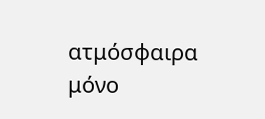ατμόσφαιρα μόνο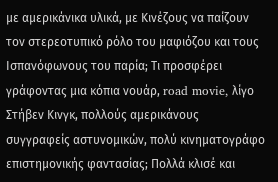με αμερικάνικα υλικά, με Κινέζους να παίζουν τον στερεοτυπικό ρόλο του μαφιόζου και τους Ισπανόφωνους του παρία; Τι προσφέρει γράφοντας μια κόπια νουάρ, road movie, λίγο Στήβεν Κινγκ, πολλούς αμερικάνους συγγραφείς αστυνομικών, πολύ κινηματογράφο επιστημονικής φαντασίας; Πολλά κλισέ και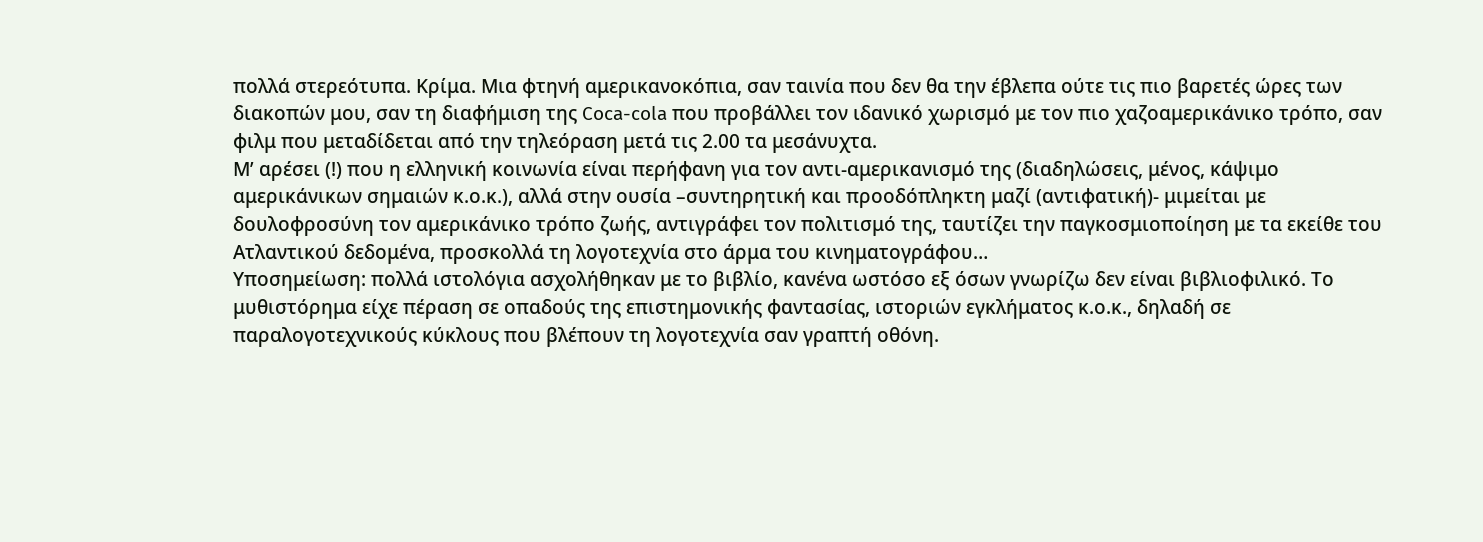πολλά στερεότυπα. Κρίμα. Μια φτηνή αμερικανοκόπια, σαν ταινία που δεν θα την έβλεπα ούτε τις πιο βαρετές ώρες των διακοπών μου, σαν τη διαφήμιση της Coca-cola που προβάλλει τον ιδανικό χωρισμό με τον πιο χαζοαμερικάνικο τρόπο, σαν φιλμ που μεταδίδεται από την τηλεόραση μετά τις 2.00 τα μεσάνυχτα.
Μ’ αρέσει (!) που η ελληνική κοινωνία είναι περήφανη για τον αντι-αμερικανισμό της (διαδηλώσεις, μένος, κάψιμο αμερικάνικων σημαιών κ.ο.κ.), αλλά στην ουσία –συντηρητική και προοδόπληκτη μαζί (αντιφατική)- μιμείται με δουλοφροσύνη τον αμερικάνικο τρόπο ζωής, αντιγράφει τον πολιτισμό της, ταυτίζει την παγκοσμιοποίηση με τα εκείθε του Ατλαντικού δεδομένα, προσκολλά τη λογοτεχνία στο άρμα του κινηματογράφου…
Υποσημείωση: πολλά ιστολόγια ασχολήθηκαν με το βιβλίο, κανένα ωστόσο εξ όσων γνωρίζω δεν είναι βιβλιοφιλικό. Το μυθιστόρημα είχε πέραση σε οπαδούς της επιστημονικής φαντασίας, ιστοριών εγκλήματος κ.ο.κ., δηλαδή σε παραλογοτεχνικούς κύκλους που βλέπουν τη λογοτεχνία σαν γραπτή οθόνη.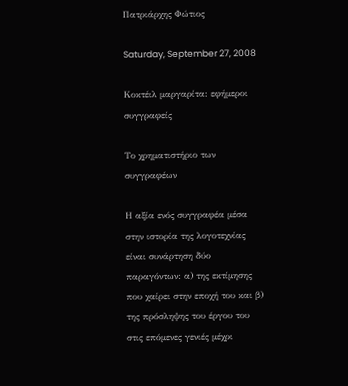Πατριάρχης Φώτιος

Saturday, September 27, 2008

Κοκτέιλ μαργαρίτα: εφήμεροι συγγραφείς

Το χρηματιστήριο των συγγραφέων

Η αξία ενός συγγραφέα μέσα στην ιστορία της λογοτεχνίας είναι συνάρτηση δύο παραγόντων: α) της εκτίμησης που χαίρει στην εποχή του και β) της πρόσληψης του έργου του στις επόμενες γενιές μέχρι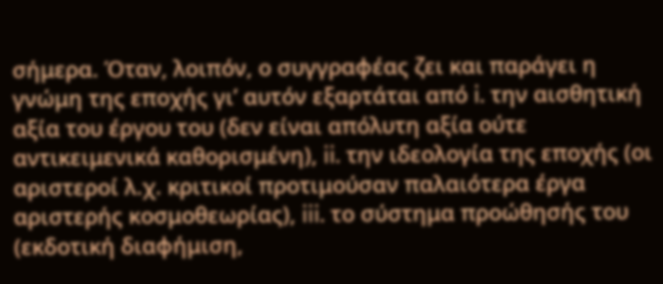σήμερα. Όταν, λοιπόν, ο συγγραφέας ζει και παράγει η γνώμη της εποχής γι’ αυτόν εξαρτάται από i. την αισθητική αξία του έργου του (δεν είναι απόλυτη αξία ούτε αντικειμενικά καθορισμένη), ii. την ιδεολογία της εποχής (οι αριστεροί λ.χ. κριτικοί προτιμούσαν παλαιότερα έργα αριστερής κοσμοθεωρίας), iii. το σύστημα προώθησής του (εκδοτική διαφήμιση,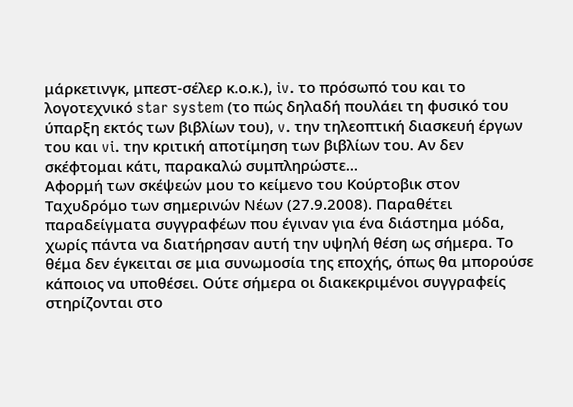μάρκετινγκ, μπεστ-σέλερ κ.ο.κ.), iv. το πρόσωπό του και το λογοτεχνικό star system (το πώς δηλαδή πουλάει τη φυσικό του ύπαρξη εκτός των βιβλίων του), v. την τηλεοπτική διασκευή έργων του και vi. την κριτική αποτίμηση των βιβλίων του. Αν δεν σκέφτομαι κάτι, παρακαλώ συμπληρώστε…
Αφορμή των σκέψεών μου το κείμενο του Κούρτοβικ στον Ταχυδρόμο των σημερινών Νέων (27.9.2008). Παραθέτει παραδείγματα συγγραφέων που έγιναν για ένα διάστημα μόδα, χωρίς πάντα να διατήρησαν αυτή την υψηλή θέση ως σήμερα. Το θέμα δεν έγκειται σε μια συνωμοσία της εποχής, όπως θα μπορούσε κάποιος να υποθέσει. Ούτε σήμερα οι διακεκριμένοι συγγραφείς στηρίζονται στο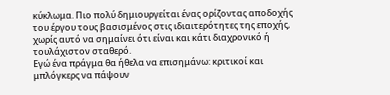κύκλωμα. Πιο πολύ δημιουργείται ένας ορίζοντας αποδοχής του έργου τους βασισμένος στις ιδιαιτερότητες της εποχής, χωρίς αυτό να σημαίνει ότι είναι και κάτι διαχρονικό ή τουλάχιστον σταθερό.
Εγώ ένα πράγμα θα ήθελα να επισημάνω: κριτικοί και μπλόγκερς να πάψουν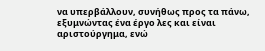να υπερβάλλουν, συνήθως προς τα πάνω, εξυμνώντας ένα έργο λες και είναι αριστούργημα, ενώ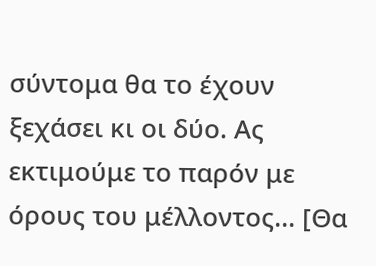σύντομα θα το έχουν ξεχάσει κι οι δύο. Ας εκτιμούμε το παρόν με όρους του μέλλοντος… [Θα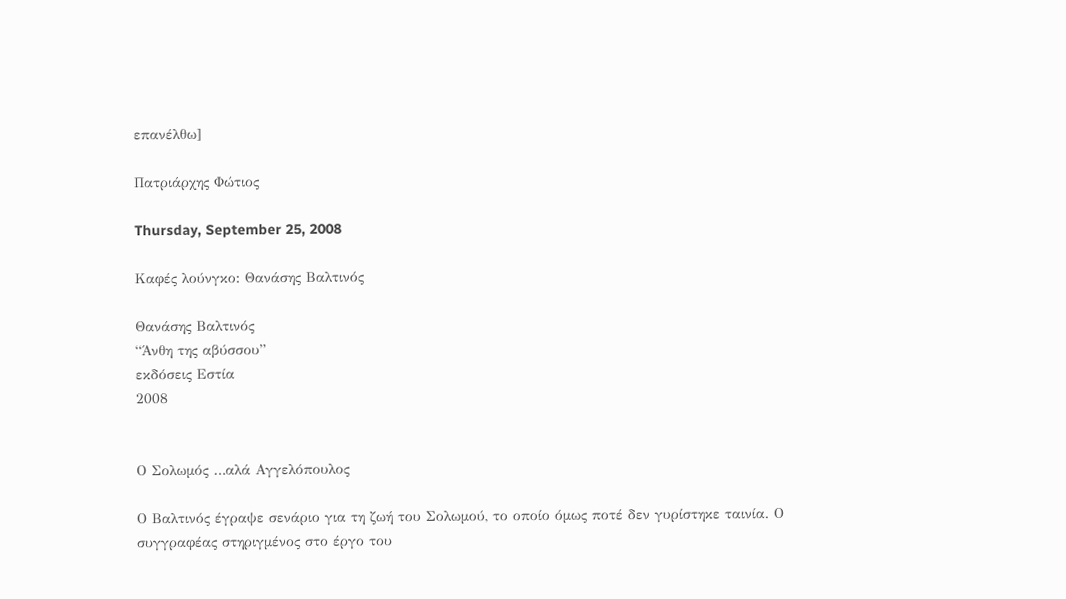επανέλθω]

Πατριάρχης Φώτιος

Thursday, September 25, 2008

Καφές λούνγκο: Θανάσης Βαλτινός

Θανάσης Βαλτινός
“Άνθη της αβύσσου”
εκδόσεις Εστία
2008


Ο Σολωμός …αλά Αγγελόπουλος

Ο Βαλτινός έγραψε σενάριο για τη ζωή του Σολωμού, το οποίο όμως ποτέ δεν γυρίστηκε ταινία. Ο συγγραφέας στηριγμένος στο έργο του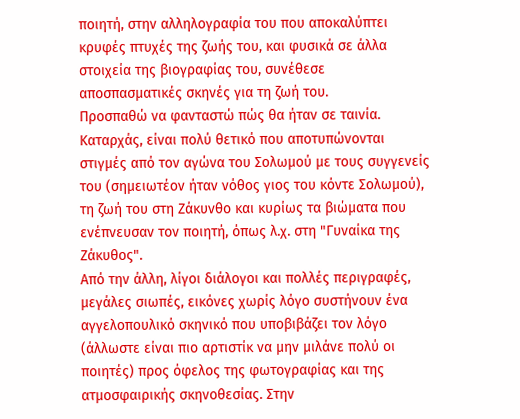ποιητή, στην αλληλογραφία του που αποκαλύπτει κρυφές πτυχές της ζωής του, και φυσικά σε άλλα στοιχεία της βιογραφίας του, συνέθεσε αποσπασματικές σκηνές για τη ζωή του.
Προσπαθώ να φανταστώ πώς θα ήταν σε ταινία. Καταρχάς, είναι πολύ θετικό που αποτυπώνονται στιγμές από τον αγώνα του Σολωμού με τους συγγενείς του (σημειωτέον ήταν νόθος γιος του κόντε Σολωμού), τη ζωή του στη Ζάκυνθο και κυρίως τα βιώματα που ενέπνευσαν τον ποιητή, όπως λ.χ. στη "Γυναίκα της Ζάκυθος".
Από την άλλη, λίγοι διάλογοι και πολλές περιγραφές, μεγάλες σιωπές, εικόνες χωρίς λόγο συστήνουν ένα αγγελοπουλικό σκηνικό που υποβιβάζει τον λόγο (άλλωστε είναι πιο αρτιστίκ να μην μιλάνε πολύ οι ποιητές) προς όφελος της φωτογραφίας και της ατμοσφαιρικής σκηνοθεσίας. Στην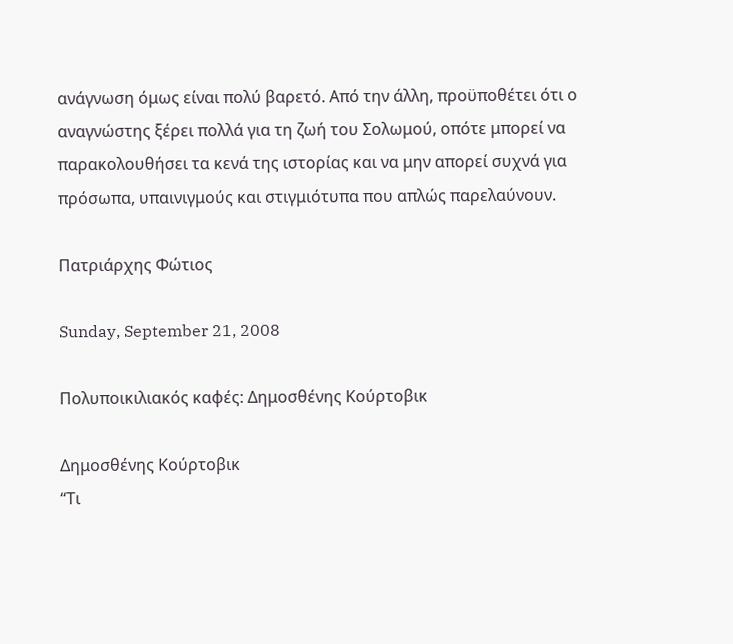ανάγνωση όμως είναι πολύ βαρετό. Από την άλλη, προϋποθέτει ότι ο αναγνώστης ξέρει πολλά για τη ζωή του Σολωμού, οπότε μπορεί να παρακολουθήσει τα κενά της ιστορίας και να μην απορεί συχνά για πρόσωπα, υπαινιγμούς και στιγμιότυπα που απλώς παρελαύνουν.

Πατριάρχης Φώτιος

Sunday, September 21, 2008

Πολυποικιλιακός καφές: Δημοσθένης Κούρτοβικ

Δημοσθένης Κούρτοβικ
“Τι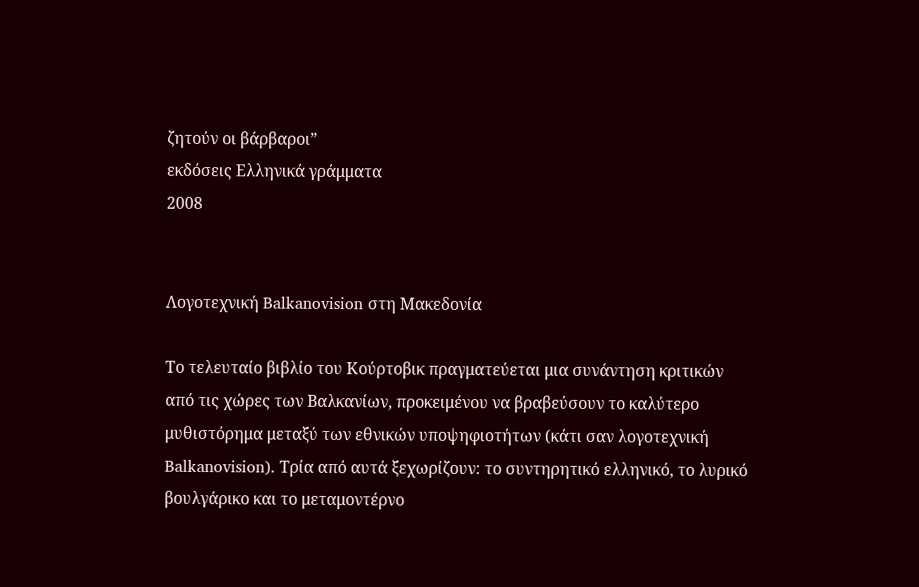ζητούν οι βάρβαροι”
εκδόσεις Ελληνικά γράμματα
2008


Λογοτεχνική Balkanovision στη Μακεδονία

Το τελευταίο βιβλίο του Κούρτοβικ πραγματεύεται μια συνάντηση κριτικών από τις χώρες των Βαλκανίων, προκειμένου να βραβεύσουν το καλύτερο μυθιστόρημα μεταξύ των εθνικών υποψηφιοτήτων (κάτι σαν λογοτεχνική Balkanovision). Τρία από αυτά ξεχωρίζουν: το συντηρητικό ελληνικό, το λυρικό βουλγάρικο και το μεταμοντέρνο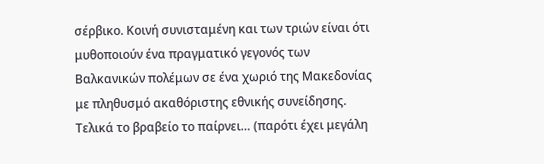σέρβικο. Κοινή συνισταμένη και των τριών είναι ότι μυθοποιούν ένα πραγματικό γεγονός των Βαλκανικών πολέμων σε ένα χωριό της Μακεδονίας με πληθυσμό ακαθόριστης εθνικής συνείδησης. Τελικά το βραβείο το παίρνει… (παρότι έχει μεγάλη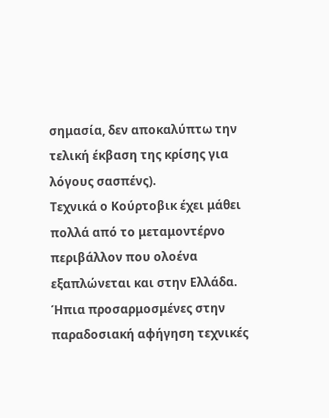σημασία, δεν αποκαλύπτω την τελική έκβαση της κρίσης για λόγους σασπένς).
Τεχνικά ο Κούρτοβικ έχει μάθει πολλά από το μεταμοντέρνο περιβάλλον που ολοένα εξαπλώνεται και στην Ελλάδα. Ήπια προσαρμοσμένες στην παραδοσιακή αφήγηση τεχνικές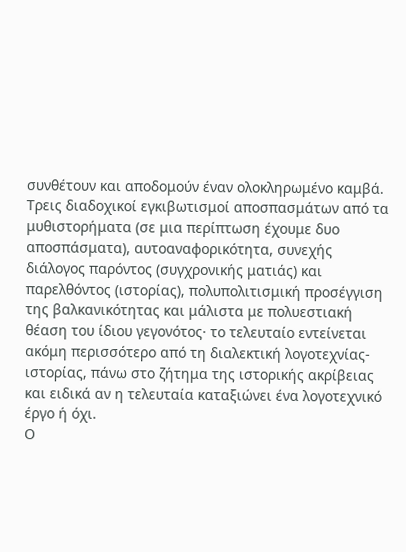συνθέτουν και αποδομούν έναν ολοκληρωμένο καμβά. Τρεις διαδοχικοί εγκιβωτισμοί αποσπασμάτων από τα μυθιστορήματα (σε μια περίπτωση έχουμε δυο αποσπάσματα), αυτοαναφορικότητα, συνεχής διάλογος παρόντος (συγχρονικής ματιάς) και παρελθόντος (ιστορίας), πολυπολιτισμική προσέγγιση της βαλκανικότητας και μάλιστα με πολυεστιακή θέαση του ίδιου γεγονότος· το τελευταίο εντείνεται ακόμη περισσότερο από τη διαλεκτική λογοτεχνίας-ιστορίας, πάνω στο ζήτημα της ιστορικής ακρίβειας και ειδικά αν η τελευταία καταξιώνει ένα λογοτεχνικό έργο ή όχι.
Ο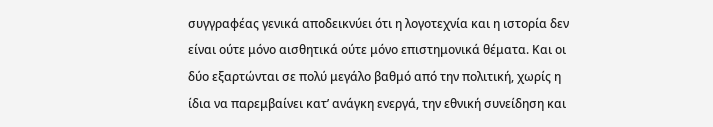συγγραφέας γενικά αποδεικνύει ότι η λογοτεχνία και η ιστορία δεν είναι ούτε μόνο αισθητικά ούτε μόνο επιστημονικά θέματα. Και οι δύο εξαρτώνται σε πολύ μεγάλο βαθμό από την πολιτική, χωρίς η ίδια να παρεμβαίνει κατ’ ανάγκη ενεργά, την εθνική συνείδηση και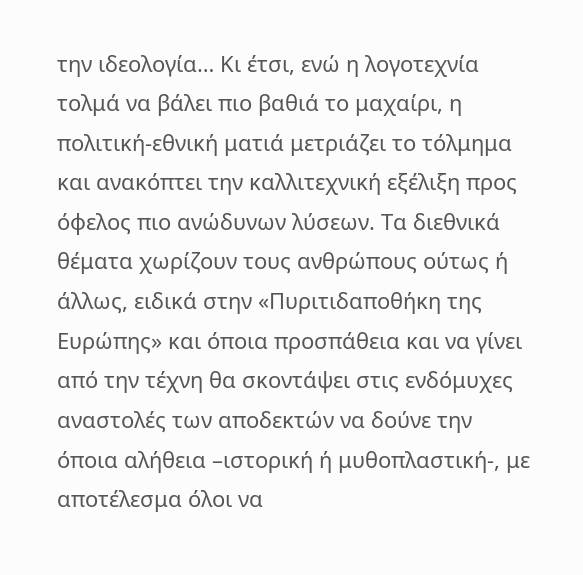την ιδεολογία… Κι έτσι, ενώ η λογοτεχνία τολμά να βάλει πιο βαθιά το μαχαίρι, η πολιτική-εθνική ματιά μετριάζει το τόλμημα και ανακόπτει την καλλιτεχνική εξέλιξη προς όφελος πιο ανώδυνων λύσεων. Τα διεθνικά θέματα χωρίζουν τους ανθρώπους ούτως ή άλλως, ειδικά στην «Πυριτιδαποθήκη της Ευρώπης» και όποια προσπάθεια και να γίνει από την τέχνη θα σκοντάψει στις ενδόμυχες αναστολές των αποδεκτών να δούνε την όποια αλήθεια –ιστορική ή μυθοπλαστική-, με αποτέλεσμα όλοι να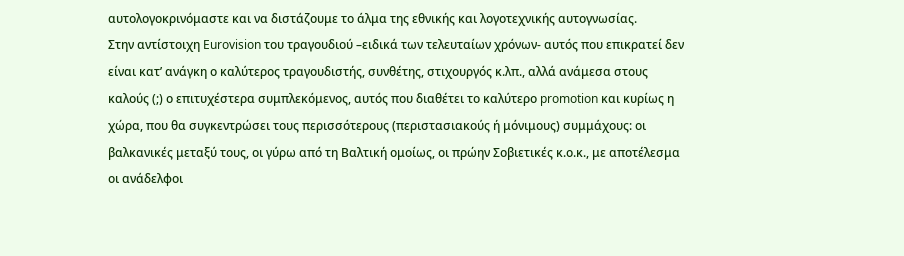αυτολογοκρινόμαστε και να διστάζουμε το άλμα της εθνικής και λογοτεχνικής αυτογνωσίας.
Στην αντίστοιχη Eurovision του τραγουδιού –ειδικά των τελευταίων χρόνων- αυτός που επικρατεί δεν είναι κατ’ ανάγκη ο καλύτερος τραγουδιστής, συνθέτης, στιχουργός κ.λπ., αλλά ανάμεσα στους καλούς (;) ο επιτυχέστερα συμπλεκόμενος, αυτός που διαθέτει το καλύτερο promotion και κυρίως η χώρα, που θα συγκεντρώσει τους περισσότερους (περιστασιακούς ή μόνιμους) συμμάχους: οι βαλκανικές μεταξύ τους, οι γύρω από τη Βαλτική ομοίως, οι πρώην Σοβιετικές κ.ο.κ., με αποτέλεσμα οι ανάδελφοι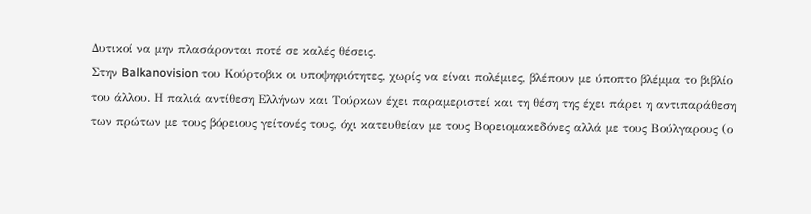Δυτικοί να μην πλασάρονται ποτέ σε καλές θέσεις.
Στην Balkanovision του Κούρτοβικ οι υποψηφιότητες, χωρίς να είναι πολέμιες, βλέπουν με ύποπτο βλέμμα το βιβλίο του άλλου. Η παλιά αντίθεση Ελλήνων και Τούρκων έχει παραμεριστεί και τη θέση της έχει πάρει η αντιπαράθεση των πρώτων με τους βόρειους γείτονές τους, όχι κατευθείαν με τους Βορειομακεδόνες αλλά με τους Βούλγαρους (ο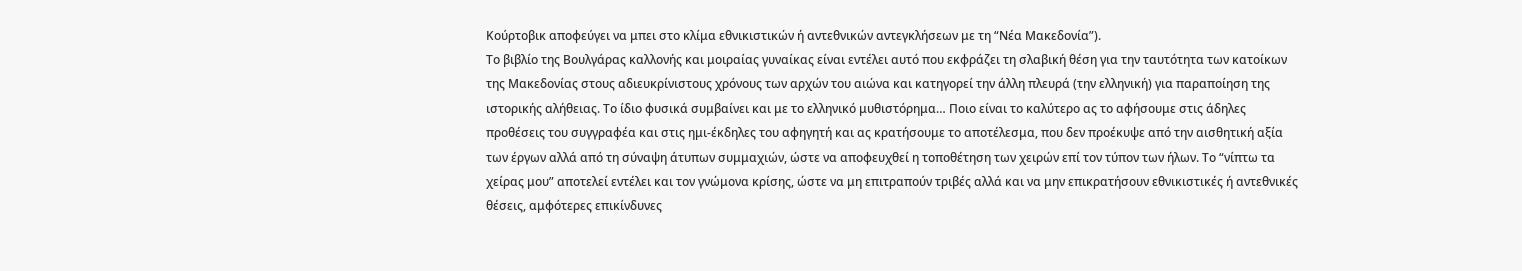Κούρτοβικ αποφεύγει να μπει στο κλίμα εθνικιστικών ή αντεθνικών αντεγκλήσεων με τη “Νέα Μακεδονία”).
Το βιβλίο της Βουλγάρας καλλονής και μοιραίας γυναίκας είναι εντέλει αυτό που εκφράζει τη σλαβική θέση για την ταυτότητα των κατοίκων της Μακεδονίας στους αδιευκρίνιστους χρόνους των αρχών του αιώνα και κατηγορεί την άλλη πλευρά (την ελληνική) για παραποίηση της ιστορικής αλήθειας. Το ίδιο φυσικά συμβαίνει και με το ελληνικό μυθιστόρημα… Ποιο είναι το καλύτερο ας το αφήσουμε στις άδηλες προθέσεις του συγγραφέα και στις ημι-έκδηλες του αφηγητή και ας κρατήσουμε το αποτέλεσμα, που δεν προέκυψε από την αισθητική αξία των έργων αλλά από τη σύναψη άτυπων συμμαχιών, ώστε να αποφευχθεί η τοποθέτηση των χειρών επί τον τύπον των ήλων. Το “νίπτω τα χείρας μου” αποτελεί εντέλει και τον γνώμονα κρίσης, ώστε να μη επιτραπούν τριβές αλλά και να μην επικρατήσουν εθνικιστικές ή αντεθνικές θέσεις, αμφότερες επικίνδυνες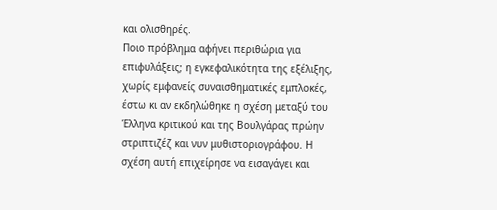και ολισθηρές.
Ποιο πρόβλημα αφήνει περιθώρια για επιφυλάξεις; η εγκεφαλικότητα της εξέλιξης, χωρίς εμφανείς συναισθηματικές εμπλοκές, έστω κι αν εκδηλώθηκε η σχέση μεταξύ του Έλληνα κριτικού και της Βουλγάρας πρώην στριπτιζέζ και νυν μυθιστοριογράφου. Η σχέση αυτή επιχείρησε να εισαγάγει και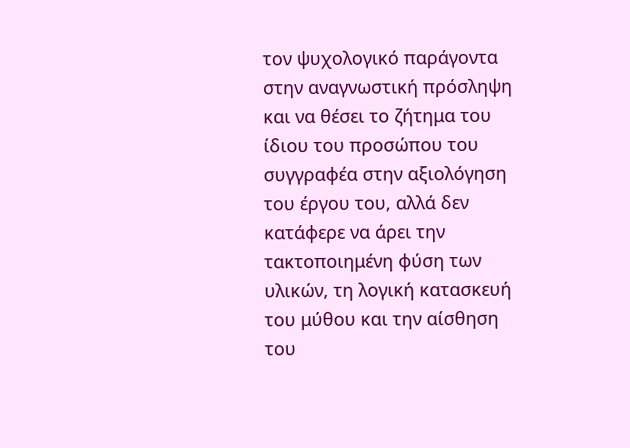τον ψυχολογικό παράγοντα στην αναγνωστική πρόσληψη και να θέσει το ζήτημα του ίδιου του προσώπου του συγγραφέα στην αξιολόγηση του έργου του, αλλά δεν κατάφερε να άρει την τακτοποιημένη φύση των υλικών, τη λογική κατασκευή του μύθου και την αίσθηση του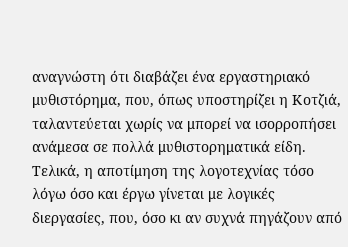αναγνώστη ότι διαβάζει ένα εργαστηριακό μυθιστόρημα, που, όπως υποστηρίζει η Κοτζιά, ταλαντεύεται χωρίς να μπορεί να ισορροπήσει ανάμεσα σε πολλά μυθιστορηματικά είδη.
Τελικά, η αποτίμηση της λογοτεχνίας τόσο λόγω όσο και έργω γίνεται με λογικές διεργασίες, που, όσο κι αν συχνά πηγάζουν από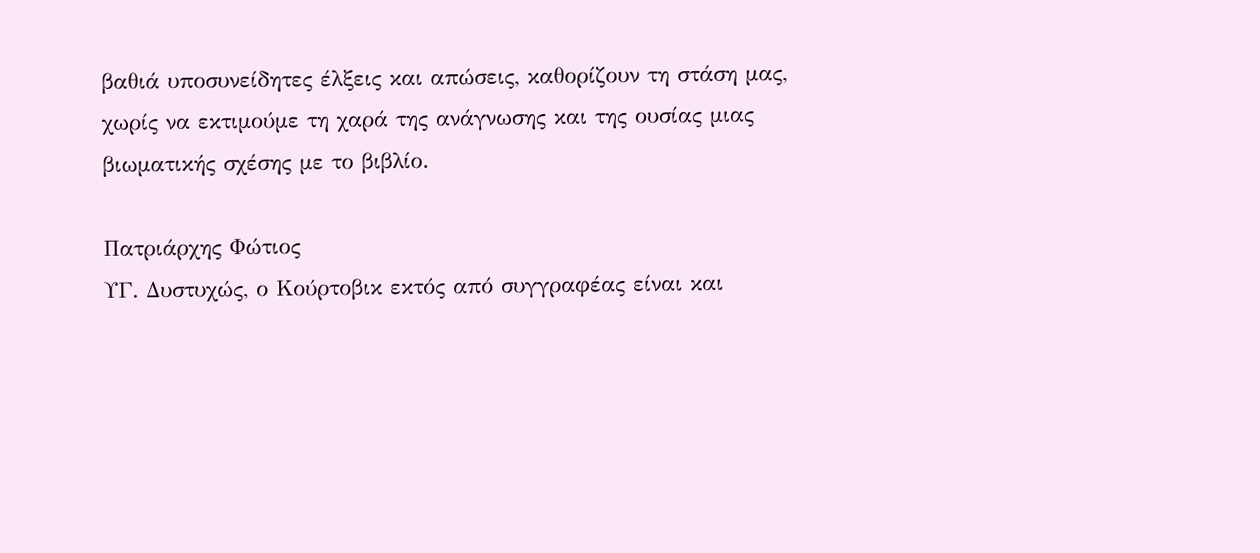βαθιά υποσυνείδητες έλξεις και απώσεις, καθορίζουν τη στάση μας, χωρίς να εκτιμούμε τη χαρά της ανάγνωσης και της ουσίας μιας βιωματικής σχέσης με το βιβλίο.

Πατριάρχης Φώτιος
ΥΓ. Δυστυχώς, ο Κούρτοβικ εκτός από συγγραφέας είναι και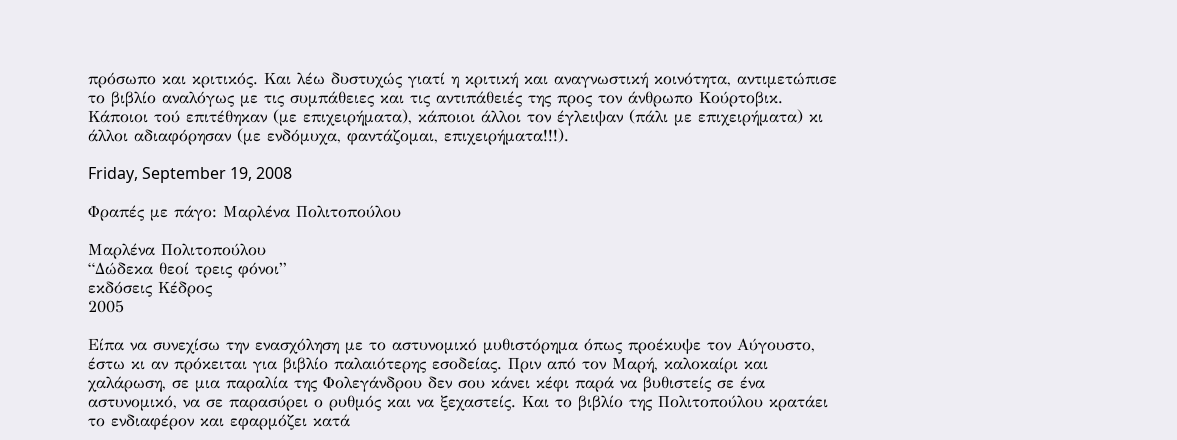πρόσωπο και κριτικός. Και λέω δυστυχώς γιατί η κριτική και αναγνωστική κοινότητα, αντιμετώπισε το βιβλίο αναλόγως με τις συμπάθειες και τις αντιπάθειές της προς τον άνθρωπο Κούρτοβικ. Κάποιοι τού επιτέθηκαν (με επιχειρήματα), κάποιοι άλλοι τον έγλειψαν (πάλι με επιχειρήματα) κι άλλοι αδιαφόρησαν (με ενδόμυχα, φαντάζομαι, επιχειρήματα!!!).

Friday, September 19, 2008

Φραπές με πάγο: Μαρλένα Πολιτοπούλου

Μαρλένα Πολιτοπούλου
“Δώδεκα θεοί τρεις φόνοι”
εκδόσεις Κέδρος
2005

Είπα να συνεχίσω την ενασχόληση με το αστυνομικό μυθιστόρημα όπως προέκυψε τον Αύγουστο, έστω κι αν πρόκειται για βιβλίο παλαιότερης εσοδείας. Πριν από τον Μαρή, καλοκαίρι και χαλάρωση, σε μια παραλία της Φολεγάνδρου δεν σου κάνει κέφι παρά να βυθιστείς σε ένα αστυνομικό, να σε παρασύρει ο ρυθμός και να ξεχαστείς. Και το βιβλίο της Πολιτοπούλου κρατάει το ενδιαφέρον και εφαρμόζει κατά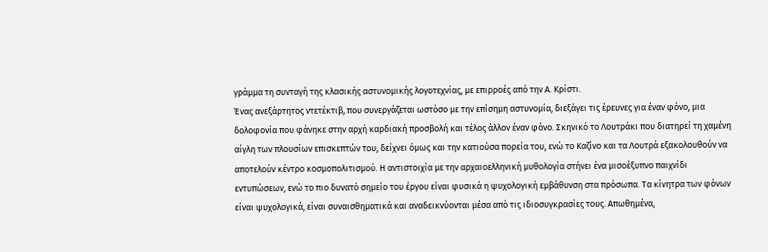γράμμα τη συνταγή της κλασικής αστυνομικής λογοτεχνίας, με επιρροές από την Α. Κρίστι.
Ένας ανεξάρτητος ντετέκτιβ, που συνεργάζεται ωστόσο με την επίσημη αστυνομία, διεξάγει τις έρευνες για έναν φόνο, μια δολοφονία που φάνηκε στην αρχή καρδιακή προσβολή και τέλος άλλον έναν φόνο. Σκηνικό το Λουτράκι που διατηρεί τη χαμένη αίγλη των πλουσίων επισκεπτών του, δείχνει όμως και την κατιούσα πορεία του, ενώ το Καζίνο και τα Λουτρά εξακολουθούν να αποτελούν κέντρο κοσμοπολιτισμού. Η αντιστοιχία με την αρχαιοελληνική μυθολογία στήνει ένα μισοέξυπνο παιχνίδι εντυπώσεων, ενώ το πιο δυνατό σημείο του έργου είναι φυσικά η ψυχολογική εμβάθυνση στα πρόσωπα. Τα κίνητρα των φόνων είναι ψυχολογικά, είναι συναισθηματικά και αναδεικνύονται μέσα από τις ιδιοσυγκρασίες τους. Απωθημένα,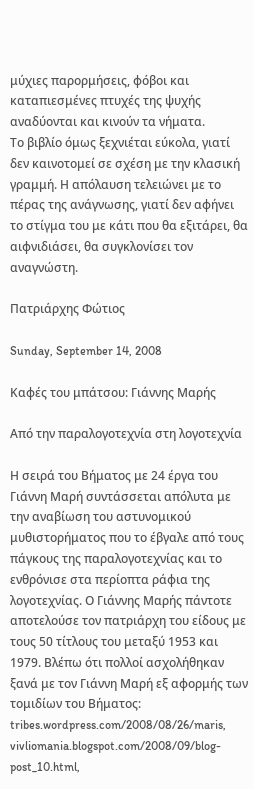μύχιες παρορμήσεις, φόβοι και καταπιεσμένες πτυχές της ψυχής αναδύονται και κινούν τα νήματα.
Το βιβλίο όμως ξεχνιέται εύκολα, γιατί δεν καινοτομεί σε σχέση με την κλασική γραμμή. Η απόλαυση τελειώνει με το πέρας της ανάγνωσης, γιατί δεν αφήνει το στίγμα του με κάτι που θα εξιτάρει, θα αιφνιδιάσει, θα συγκλονίσει τον αναγνώστη.

Πατριάρχης Φώτιος

Sunday, September 14, 2008

Καφές του μπάτσου: Γιάννης Μαρής

Από την παραλογοτεχνία στη λογοτεχνία

Η σειρά του Βήματος με 24 έργα του Γιάννη Μαρή συντάσσεται απόλυτα με την αναβίωση του αστυνομικού μυθιστορήματος που το έβγαλε από τους πάγκους της παραλογοτεχνίας και το ενθρόνισε στα περίοπτα ράφια της λογοτεχνίας. Ο Γιάννης Μαρής πάντοτε αποτελούσε τον πατριάρχη του είδους με τους 50 τίτλους του μεταξύ 1953 και 1979. Βλέπω ότι πολλοί ασχολήθηκαν ξανά με τον Γιάννη Μαρή εξ αφορμής των τομιδίων του Βήματος:
tribes.wordpress.com/2008/08/26/maris,
vivliomania.blogspot.com/2008/09/blog-post_10.html,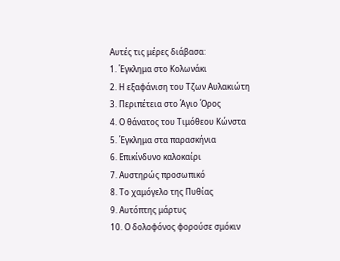Αυτές τις μέρες διάβασα:
1. Έγκλημα στο Κολωνάκι
2. Η εξαφάνιση του Τζων Αυλακιώτη
3. Περιπέτεια στο Άγιο Όρος
4. Ο θάνατος του Τιμόθεου Κώνστα
5. Έγκλημα στα παρασκήνια
6. Επικίνδυνο καλοκαίρι
7. Αυστηρώς προσωπικό
8. Το χαμόγελο της Πυθίας
9. Αυτόπτης μάρτυς
10. Ο δολοφόνος φορούσε σμόκιν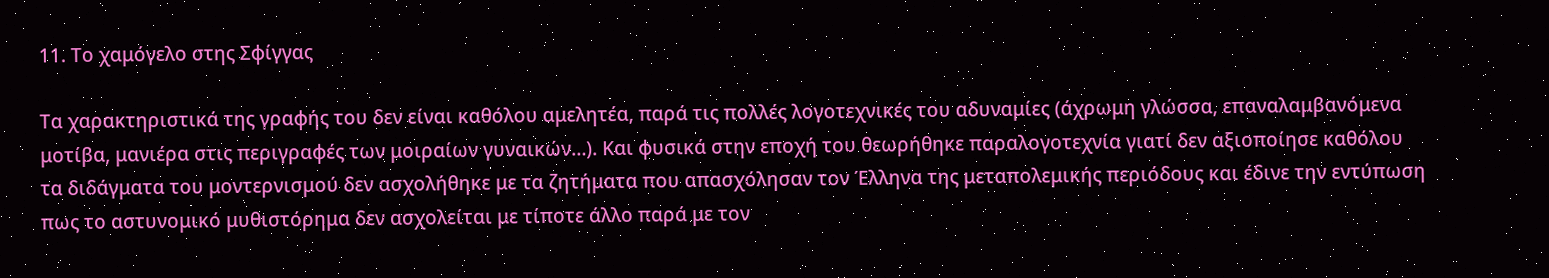11. Το χαμόγελο στης Σφίγγας

Τα χαρακτηριστικά της γραφής του δεν είναι καθόλου αμελητέα, παρά τις πολλές λογοτεχνικές του αδυναμίες (άχρωμη γλώσσα, επαναλαμβανόμενα μοτίβα, μανιέρα στις περιγραφές των μοιραίων γυναικών…). Και φυσικά στην εποχή του θεωρήθηκε παραλογοτεχνία γιατί δεν αξιοποίησε καθόλου τα διδάγματα του μοντερνισμού δεν ασχολήθηκε με τα ζητήματα που απασχόλησαν τον Έλληνα της μεταπολεμικής περιόδους και έδινε την εντύπωση πως το αστυνομικό μυθιστόρημα δεν ασχολείται με τίποτε άλλο παρά με τον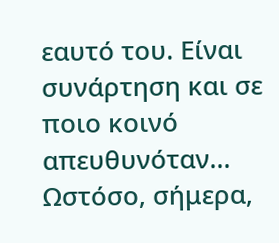εαυτό του. Είναι συνάρτηση και σε ποιο κοινό απευθυνόταν...
Ωστόσο, σήμερα,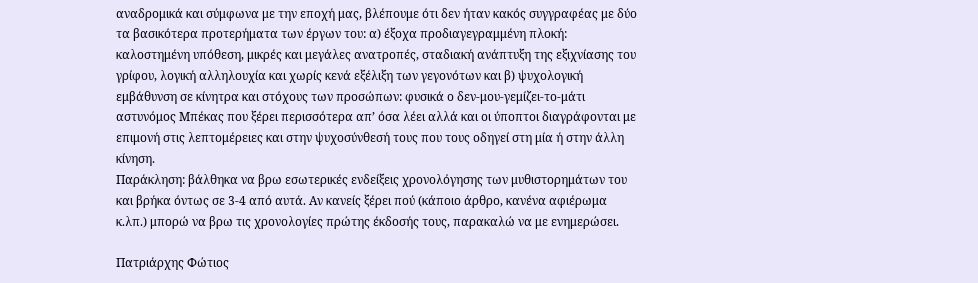αναδρομικά και σύμφωνα με την εποχή μας, βλέπουμε ότι δεν ήταν κακός συγγραφέας με δύο τα βασικότερα προτερήματα των έργων του: α) έξοχα προδιαγεγραμμένη πλοκή: καλοστημένη υπόθεση, μικρές και μεγάλες ανατροπές, σταδιακή ανάπτυξη της εξιχνίασης του γρίφου, λογική αλληλουχία και χωρίς κενά εξέλιξη των γεγονότων και β) ψυχολογική εμβάθυνση σε κίνητρα και στόχους των προσώπων: φυσικά ο δεν-μου-γεμίζει-το-μάτι αστυνόμος Μπέκας που ξέρει περισσότερα απ’ όσα λέει αλλά και οι ύποπτοι διαγράφονται με επιμονή στις λεπτομέρειες και στην ψυχοσύνθεσή τους που τους οδηγεί στη μία ή στην άλλη κίνηση.
Παράκληση: βάλθηκα να βρω εσωτερικές ενδείξεις χρονολόγησης των μυθιστορημάτων του και βρήκα όντως σε 3-4 από αυτά. Αν κανείς ξέρει πού (κάποιο άρθρο, κανένα αφιέρωμα κ.λπ.) μπορώ να βρω τις χρονολογίες πρώτης έκδοσής τους, παρακαλώ να με ενημερώσει.

Πατριάρχης Φώτιος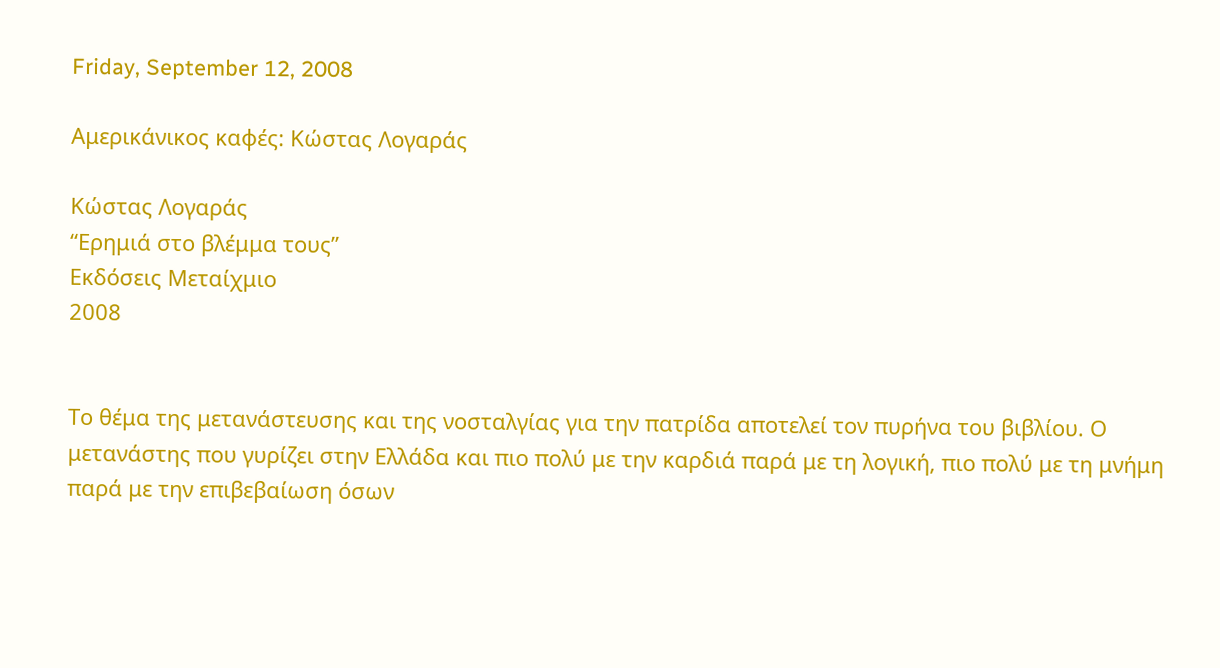Friday, September 12, 2008

Αμερικάνικος καφές: Κώστας Λογαράς

Κώστας Λογαράς
“Ερημιά στο βλέμμα τους”
Εκδόσεις Μεταίχμιο
2008


Το θέμα της μετανάστευσης και της νοσταλγίας για την πατρίδα αποτελεί τον πυρήνα του βιβλίου. Ο μετανάστης που γυρίζει στην Ελλάδα και πιο πολύ με την καρδιά παρά με τη λογική, πιο πολύ με τη μνήμη παρά με την επιβεβαίωση όσων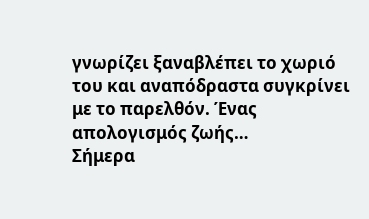γνωρίζει ξαναβλέπει το χωριό του και αναπόδραστα συγκρίνει με το παρελθόν. Ένας απολογισμός ζωής…
Σήμερα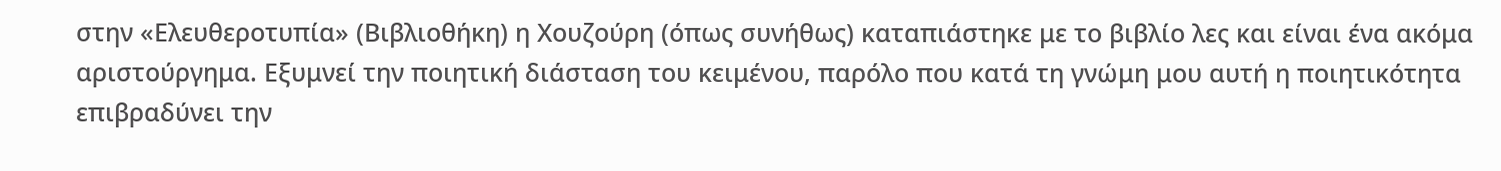στην «Ελευθεροτυπία» (Βιβλιοθήκη) η Χουζούρη (όπως συνήθως) καταπιάστηκε με το βιβλίο λες και είναι ένα ακόμα αριστούργημα. Εξυμνεί την ποιητική διάσταση του κειμένου, παρόλο που κατά τη γνώμη μου αυτή η ποιητικότητα επιβραδύνει την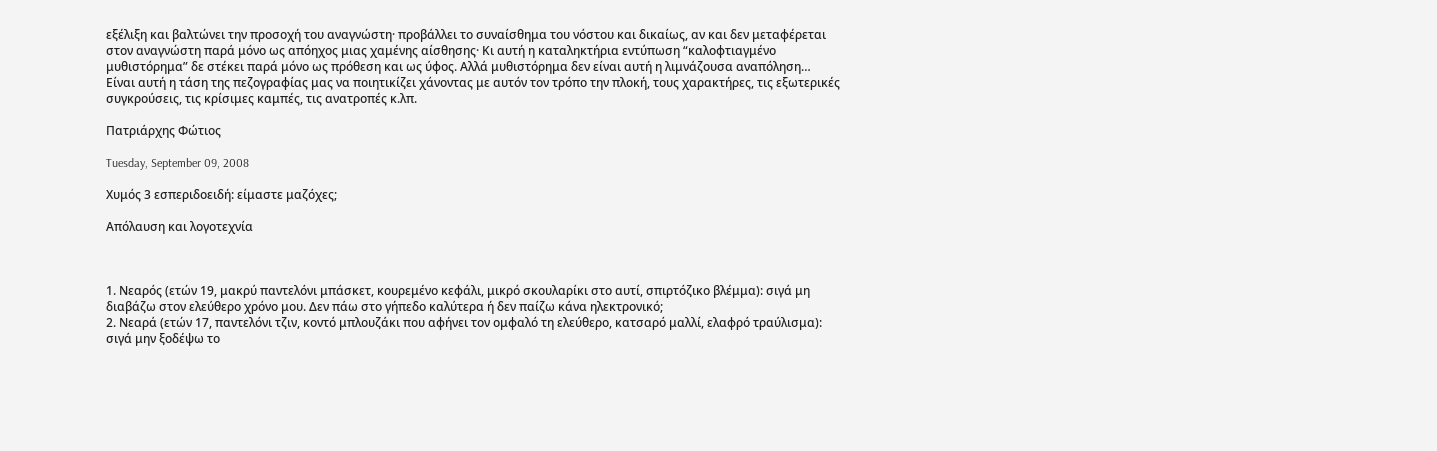εξέλιξη και βαλτώνει την προσοχή του αναγνώστη· προβάλλει το συναίσθημα του νόστου και δικαίως, αν και δεν μεταφέρεται στον αναγνώστη παρά μόνο ως απόηχος μιας χαμένης αίσθησης· Κι αυτή η καταληκτήρια εντύπωση “καλοφτιαγμένο μυθιστόρημα” δε στέκει παρά μόνο ως πρόθεση και ως ύφος. Αλλά μυθιστόρημα δεν είναι αυτή η λιμνάζουσα αναπόληση…
Είναι αυτή η τάση της πεζογραφίας μας να ποιητικίζει χάνοντας με αυτόν τον τρόπο την πλοκή, τους χαρακτήρες, τις εξωτερικές συγκρούσεις, τις κρίσιμες καμπές, τις ανατροπές κ.λπ.

Πατριάρχης Φώτιος

Tuesday, September 09, 2008

Χυμός 3 εσπεριδοειδή: είμαστε μαζόχες;

Απόλαυση και λογοτεχνία



1. Νεαρός (ετών 19, μακρύ παντελόνι μπάσκετ, κουρεμένο κεφάλι, μικρό σκουλαρίκι στο αυτί, σπιρτόζικο βλέμμα): σιγά μη διαβάζω στον ελεύθερο χρόνο μου. Δεν πάω στο γήπεδο καλύτερα ή δεν παίζω κάνα ηλεκτρονικό;
2. Νεαρά (ετών 17, παντελόνι τζιν, κοντό μπλουζάκι που αφήνει τον ομφαλό τη ελεύθερο, κατσαρό μαλλί, ελαφρό τραύλισμα): σιγά μην ξοδέψω το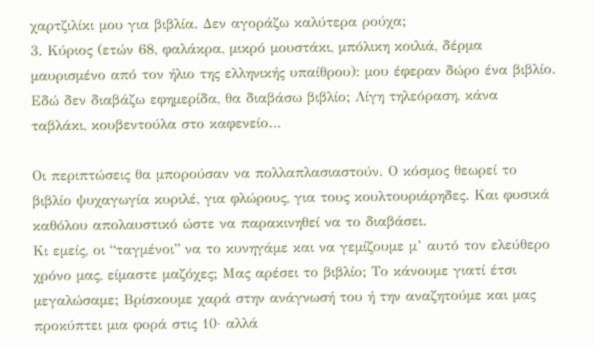χαρτζιλίκι μου για βιβλία. Δεν αγοράζω καλύτερα ρούχα;
3. Κύριος (ετών 68, φαλάκρα, μικρό μουστάκι, μπόλικη κοιλιά, δέρμα μαυρισμένο από τον ήλιο της ελληνικής υπαίθρου): μου έφεραν δώρο ένα βιβλίο. Εδώ δεν διαβάζω εφημερίδα, θα διαβάσω βιβλίο; Λίγη τηλεόραση, κάνα ταβλάκι, κουβεντούλα στο καφενείο…

Οι περιπτώσεις θα μπορούσαν να πολλαπλασιαστούν. Ο κόσμος θεωρεί το βιβλίο ψυχαγωγία κυριλέ, για φλώρους, για τους κουλτουριάρηδες. Και φυσικά καθόλου απολαυστικό ώστε να παρακινηθεί να το διαβάσει.
Κι εμείς, οι “ταγμένοι” να το κυνηγάμε και να γεμίζουμε μ’ αυτό τον ελεύθερο χρόνο μας, είμαστε μαζόχες; Μας αρέσει το βιβλίο; Το κάνουμε γιατί έτσι μεγαλώσαμε; Βρίσκουμε χαρά στην ανάγνωσή του ή την αναζητούμε και μας προκύπτει μια φορά στις 10· αλλά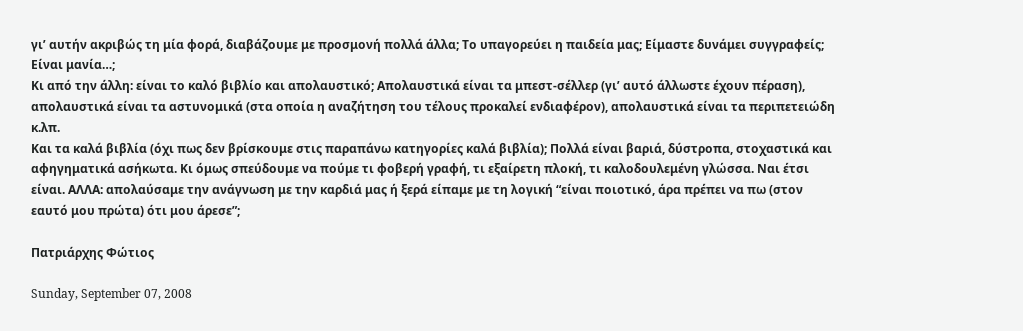γι’ αυτήν ακριβώς τη μία φορά, διαβάζουμε με προσμονή πολλά άλλα; Το υπαγορεύει η παιδεία μας; Είμαστε δυνάμει συγγραφείς; Είναι μανία…;
Κι από την άλλη: είναι το καλό βιβλίο και απολαυστικό; Απολαυστικά είναι τα μπεστ-σέλλερ (γι’ αυτό άλλωστε έχουν πέραση), απολαυστικά είναι τα αστυνομικά (στα οποία η αναζήτηση του τέλους προκαλεί ενδιαφέρον), απολαυστικά είναι τα περιπετειώδη κ.λπ.
Και τα καλά βιβλία (όχι πως δεν βρίσκουμε στις παραπάνω κατηγορίες καλά βιβλία); Πολλά είναι βαριά, δύστροπα, στοχαστικά και αφηγηματικά ασήκωτα. Κι όμως σπεύδουμε να πούμε τι φοβερή γραφή, τι εξαίρετη πλοκή, τι καλοδουλεμένη γλώσσα. Ναι έτσι είναι. ΑΛΛΑ: απολαύσαμε την ανάγνωση με την καρδιά μας ή ξερά είπαμε με τη λογική “είναι ποιοτικό, άρα πρέπει να πω (στον εαυτό μου πρώτα) ότι μου άρεσε”;

Πατριάρχης Φώτιος

Sunday, September 07, 2008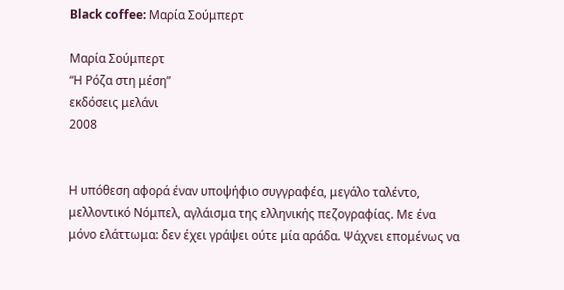Black coffee: Μαρία Σούμπερτ

Μαρία Σούμπερτ
“Η Ρόζα στη μέση”
εκδόσεις μελάνι
2008


Η υπόθεση αφορά έναν υποψήφιο συγγραφέα, μεγάλο ταλέντο, μελλοντικό Νόμπελ, αγλάισμα της ελληνικής πεζογραφίας. Με ένα μόνο ελάττωμα: δεν έχει γράψει ούτε μία αράδα. Ψάχνει επομένως να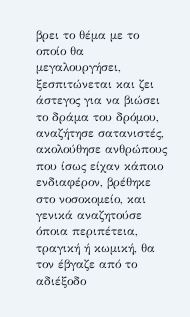βρει το θέμα με το οποίο θα μεγαλουργήσει, ξεσπιτώνεται και ζει άστεγος για να βιώσει το δράμα του δρόμου, αναζήτησε σατανιστές, ακολούθησε ανθρώπους που ίσως είχαν κάποιο ενδιαφέρον, βρέθηκε στο νοσοκομείο, και γενικά αναζητούσε όποια περιπέτεια, τραγική ή κωμική, θα τον έβγαζε από το αδιέξοδο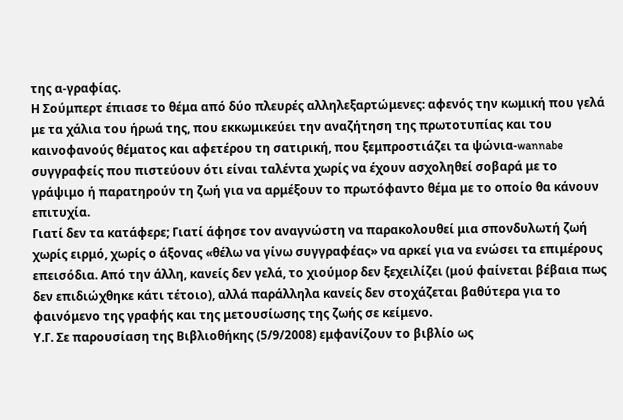της α-γραφίας.
Η Σούμπερτ έπιασε το θέμα από δύο πλευρές αλληλεξαρτώμενες: αφενός την κωμική που γελά με τα χάλια του ήρωά της, που εκκωμικεύει την αναζήτηση της πρωτοτυπίας και του καινοφανούς θέματος και αφετέρου τη σατιρική, που ξεμπροστιάζει τα ψώνια-wannabe συγγραφείς που πιστεύουν ότι είναι ταλέντα χωρίς να έχουν ασχοληθεί σοβαρά με το γράψιμο ή παρατηρούν τη ζωή για να αρμέξουν το πρωτόφαντο θέμα με το οποίο θα κάνουν επιτυχία.
Γιατί δεν τα κατάφερε; Γιατί άφησε τον αναγνώστη να παρακολουθεί μια σπονδυλωτή ζωή χωρίς ειρμό, χωρίς ο άξονας «θέλω να γίνω συγγραφέας» να αρκεί για να ενώσει τα επιμέρους επεισόδια. Από την άλλη, κανείς δεν γελά, το χιούμορ δεν ξεχειλίζει (μού φαίνεται βέβαια πως δεν επιδιώχθηκε κάτι τέτοιο), αλλά παράλληλα κανείς δεν στοχάζεται βαθύτερα για το φαινόμενο της γραφής και της μετουσίωσης της ζωής σε κείμενο.
Υ.Γ. Σε παρουσίαση της Βιβλιοθήκης (5/9/2008) εμφανίζουν το βιβλίο ως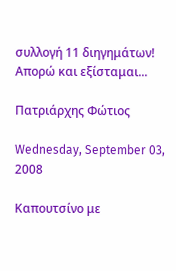συλλογή 11 διηγημάτων! Απορώ και εξίσταμαι...

Πατριάρχης Φώτιος

Wednesday, September 03, 2008

Καπουτσίνο με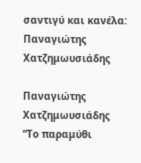σαντιγύ και κανέλα: Παναγιώτης Χατζημωυσιάδης

Παναγιώτης Χατζημωυσιάδης
“Το παραμύθι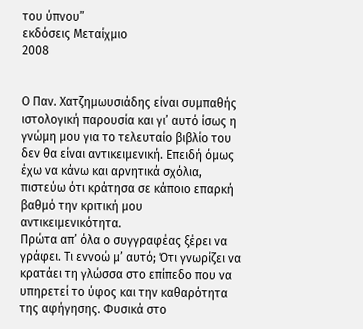του ύπνου”
εκδόσεις Μεταίχμιο
2008


Ο Παν. Χατζημωυσιάδης είναι συμπαθής ιστολογική παρουσία και γι’ αυτό ίσως η γνώμη μου για το τελευταίο βιβλίο του δεν θα είναι αντικειμενική. Επειδή όμως έχω να κάνω και αρνητικά σχόλια, πιστεύω ότι κράτησα σε κάποιο επαρκή βαθμό την κριτική μου αντικειμενικότητα.
Πρώτα απ’ όλα ο συγγραφέας ξέρει να γράφει. Τι εννοώ μ’ αυτό; Ότι γνωρίζει να κρατάει τη γλώσσα στο επίπεδο που να υπηρετεί το ύφος και την καθαρότητα της αφήγησης. Φυσικά στο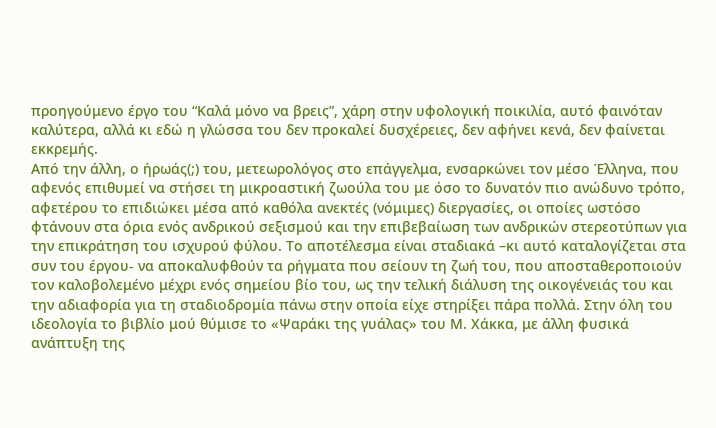προηγούμενο έργο του “Καλά μόνο να βρεις”, χάρη στην υφολογική ποικιλία, αυτό φαινόταν καλύτερα, αλλά κι εδώ η γλώσσα του δεν προκαλεί δυσχέρειες, δεν αφήνει κενά, δεν φαίνεται εκκρεμής.
Από την άλλη, ο ήρωάς(;) του, μετεωρολόγος στο επάγγελμα, ενσαρκώνει τον μέσο Έλληνα, που αφενός επιθυμεί να στήσει τη μικροαστική ζωούλα του με όσο το δυνατόν πιο ανώδυνο τρόπο, αφετέρου το επιδιώκει μέσα από καθόλα ανεκτές (νόμιμες) διεργασίες, οι οποίες ωστόσο φτάνουν στα όρια ενός ανδρικού σεξισμού και την επιβεβαίωση των ανδρικών στερεοτύπων για την επικράτηση του ισχυρού φύλου. Το αποτέλεσμα είναι σταδιακά –κι αυτό καταλογίζεται στα συν του έργου- να αποκαλυφθούν τα ρήγματα που σείουν τη ζωή του, που αποσταθεροποιούν τον καλοβολεμένο μέχρι ενός σημείου βίο του, ως την τελική διάλυση της οικογένειάς του και την αδιαφορία για τη σταδιοδρομία πάνω στην οποία είχε στηρίξει πάρα πολλά. Στην όλη του ιδεολογία το βιβλίο μού θύμισε το «Ψαράκι της γυάλας» του Μ. Χάκκα, με άλλη φυσικά ανάπτυξη της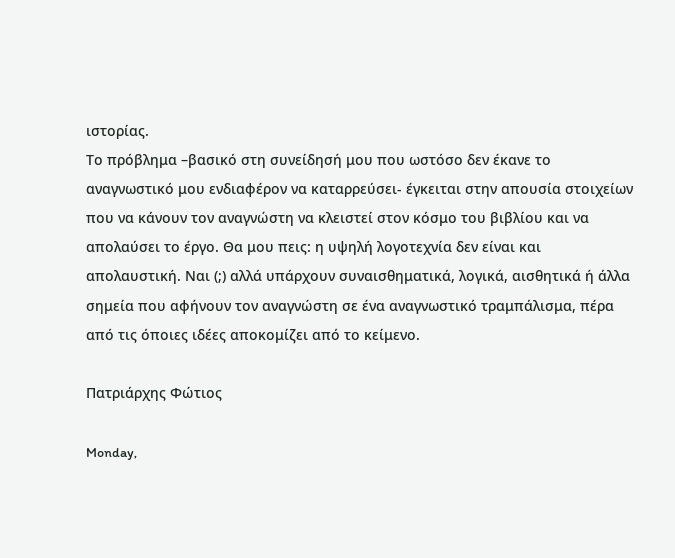ιστορίας.
Το πρόβλημα –βασικό στη συνείδησή μου που ωστόσο δεν έκανε το αναγνωστικό μου ενδιαφέρον να καταρρεύσει- έγκειται στην απουσία στοιχείων που να κάνουν τον αναγνώστη να κλειστεί στον κόσμο του βιβλίου και να απολαύσει το έργο. Θα μου πεις: η υψηλή λογοτεχνία δεν είναι και απολαυστική. Ναι (;) αλλά υπάρχουν συναισθηματικά, λογικά, αισθητικά ή άλλα σημεία που αφήνουν τον αναγνώστη σε ένα αναγνωστικό τραμπάλισμα, πέρα από τις όποιες ιδέες αποκομίζει από το κείμενο.

Πατριάρχης Φώτιος

Monday,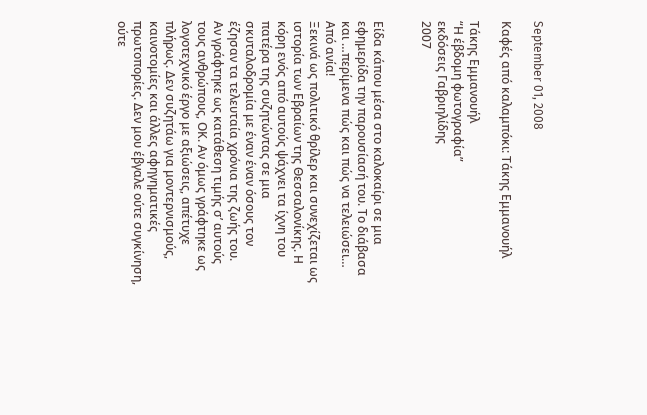September 01, 2008

Καφές από καλαμπόκι: Τάκης Εμμανουήλ

Τάκης Εμμανουήλ
“Η έβδομη φωτογραφία”
εκδόσεις Γαβριηλίδης
2007


Είδα κάπου μέσα στο καλοκαίρι σε μια εφημερίδα την παρουσίασή του. Το διάβασα και …περίμενα πώς και πώς να τελειώσει… Από ανία!
Ξεκινά ως πολιτικό θρίλερ και συνεχίζεται ως ιστορία των Εβραίων της Θεσσαλονίκης. Η κόρη ενός από αυτούς ψάχνει τα ίχνη του πατέρα της συζητώντας σε μια σκυταλοδρομία με έναν έναν όσους τον έζησαν τα τελευταία χρόνια της ζωής του.
Αν γράφτηκε ως κατάθεση τιμής σ’ αυτούς τους ανθρώπους, ΟΚ. Αν όμως γράφτηκε ως λογοτεχνικό έργο με αξιώσεις, απέτυχε πλήρως. Δεν συζητάω για μοντερνισμούς, καινοτομίες και άλλες αφηγηματικές πρωτοπορίες. Δεν μου έβγαλε ούτε συγκίνηση, ούτε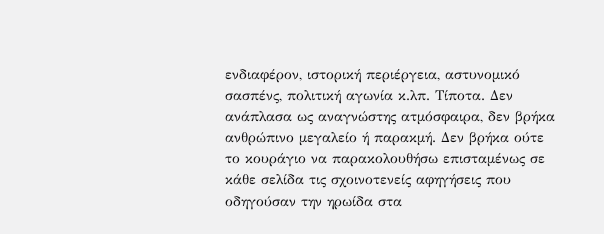ενδιαφέρον, ιστορική περιέργεια, αστυνομικό σασπένς, πολιτική αγωνία κ.λπ. Τίποτα. Δεν ανάπλασα ως αναγνώστης ατμόσφαιρα, δεν βρήκα ανθρώπινο μεγαλείο ή παρακμή. Δεν βρήκα ούτε το κουράγιο να παρακολουθήσω επισταμένως σε κάθε σελίδα τις σχοινοτενείς αφηγήσεις που οδηγούσαν την ηρωίδα στα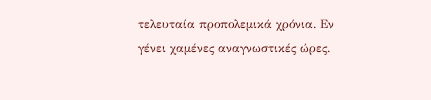τελευταία προπολεμικά χρόνια. Εν γένει χαμένες αναγνωστικές ώρες.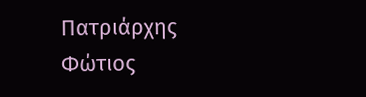Πατριάρχης Φώτιος